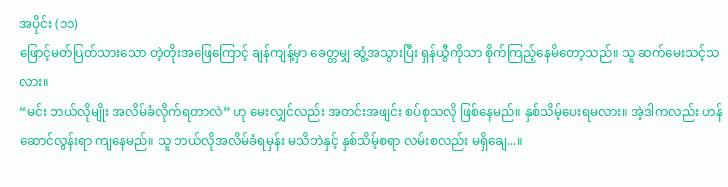အပိုင်း (၁၁)
ဖြောင့်မတ်ပြတ်သားသော တဲ့တိုးအဖြေကြောင့် ချန်ကျန့်မှာ ခေတ္တမျှ ဆွံ့အသွားပြီး ရှန်ယွီကိုသာ စိုက်ကြည့်နေမိတော့သည်။ သူ ဆက်မေးသင့်သလား။
“မင်း ဘယ်လိုမျိုး အလိမ်ခံလိုက်ရတာလဲ” ဟု မေးလျှင်လည်း အတင်းအဖျင်း စပ်စုသလို ဖြစ်နေမည်။ နှစ်သိမ့်ပေးရမလား။ အဲ့ဒါကလည်း ဟန်ဆောင်လွန်းရာ ကျနေမည်။ သူ ဘယ်လိုအလိမ်ခံရမှန်း မသိဘဲနှင့် နှစ်သိမ့်စရာ လမ်းစလည်း မရှိချေ...။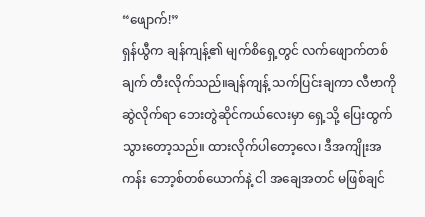“ဖျောက်!”
ရှန်ယွီက ချန်ကျန့်၏ မျက်စိရှေ့တွင် လက်ဖျောက်တစ်ချက် တီးလိုက်သည်။ချန်ကျန့် သက်ပြင်းချကာ လီဗာကို ဆွဲလိုက်ရာ ဘေးတွဲဆိုင်ကယ်လေးမှာ ရှေ့သို့ ပြေးထွက်သွားတော့သည်။ ထားလိုက်ပါတော့လေ၊ ဒီအကျိုးအကန်း ဘော့စ်တစ်ယောက်နဲ့ ငါ အချေအတင် မဖြစ်ချင်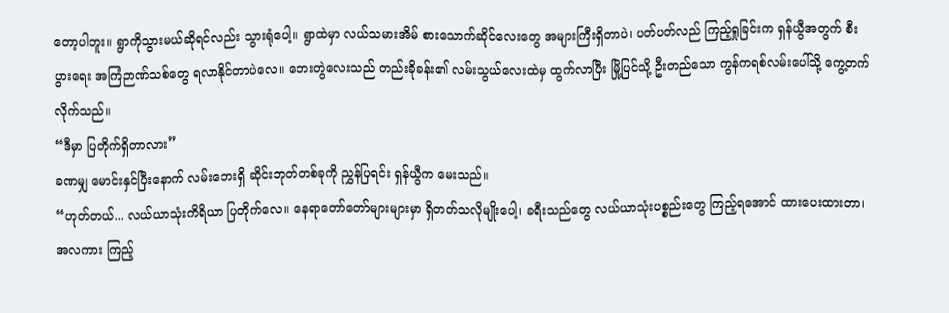တော့ပါဘူး။ ရွာကိုသွားမယ်ဆိုရင်လည်း သွားရုံပေါ့။ ရွာထဲမှာ လယ်သမားအိမ် စားသောက်ဆိုင်လေးတွေ အများကြီးရှိတာပဲ၊ ပတ်ပတ်လည် ကြည့်ရှုခြင်းက ရှန်ယွီအတွက် စီးပွားရေး အကြံဉာဏ်သစ်တွေ ရလာနိုင်တာပဲလေ။ ဘေးတွဲလေးသည် တည်းခိုခန်း၏ လမ်းသွယ်လေးထဲမှ ထွက်လာပြီး မြို့ပြင်သို့ ဦးတည်သော ကွန်ကရစ်လမ်းပေါ်သို့ ကွေ့တက်လိုက်သည်။
“ဒီမှာ ပြတိုက်ရှိတာလား”
ခဏမျှ မောင်းနှင်ပြီးနောက် လမ်းဘေးရှိ ဆိုင်းဘုတ်တစ်ခုကို ညွှန်ပြရင်း ရှန်ယွီက မေးသည်။
“ဟုတ်တယ်... လယ်ယာသုံးကိရိယာ ပြတိုက်လေ။ နေရာတော်တော်များများမှာ ရှိတတ်သလိုမျိုးပေါ့၊ ခရီးသည်တွေ လယ်ယာသုံးပစ္စည်းတွေ ကြည့်ရအောင် ထားပေးထားတာ၊ အလကား ကြည့်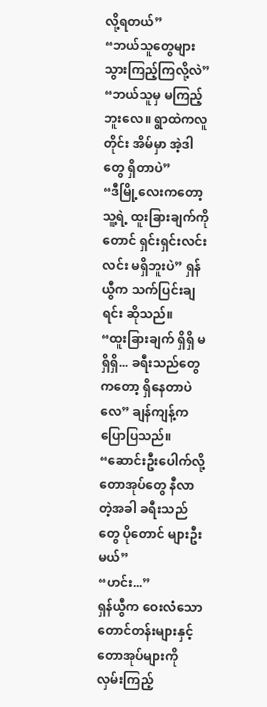လို့ရတယ်”
“ဘယ်သူတွေများ သွားကြည့်ကြလို့လဲ”
“ဘယ်သူမှ မကြည့်ဘူးလေ။ ရွာထဲကလူတိုင်း အိမ်မှာ အဲ့ဒါတွေ ရှိတာပဲ”
“ဒီမြို့လေးကတော့ သူ့ရဲ့ ထူးခြားချက်ကိုတောင် ရှင်းရှင်းလင်းလင်း မရှိဘူးပဲ” ရှန်ယွီက သက်ပြင်းချရင်း ဆိုသည်။
“ထူးခြားချက် ရှိရှိ မရှိရှိ... ခရီးသည်တွေကတော့ ရှိနေတာပဲလေ” ချန်ကျန့်က ပြောပြသည်။
“ဆောင်းဦးပေါက်လို့ တောအုပ်တွေ နီလာတဲ့အခါ ခရီးသည်တွေ ပိုတောင် များဦးမယ်”
“ဟင်း...”
ရှန်ယွီက ဝေးလံသော တောင်တန်းများနှင့် တောအုပ်များကို လှမ်းကြည့်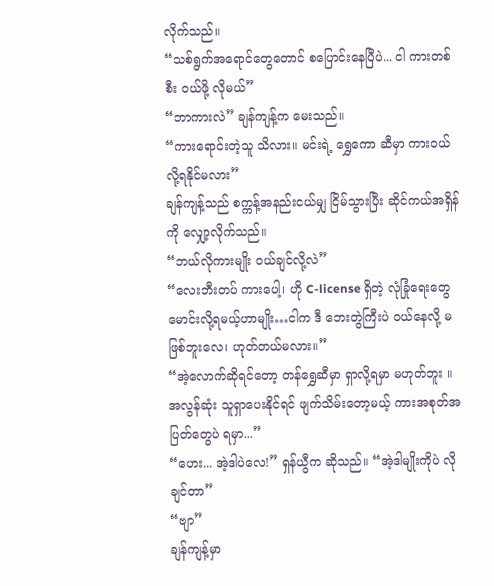လိုက်သည်။
“သစ်ရွက်အရောင်တွေတောင် စပြောင်းနေပြီပဲ... ငါ ကားတစ်စီး ဝယ်ဖို့ လိုမယ်”
“ဘာကားလဲ” ချန်ကျန့်က မေးသည်။
“ကားရောင်းတဲ့သူ သိလား။ မင်းရဲ့ ရွှေကော ဆီမှာ ကားဝယ်လို့ရနိုင်မလား”
ချန်ကျန့်သည် စက္ကန့်အနည်းငယ်မျှ ငြိမ်သွားပြီး ဆိုင်ကယ်အရှိန်ကို လျှော့လိုက်သည်။
“ဘယ်လိုကားမျိုး ဝယ်ချင်လို့လဲ”
“လေးဘီးတပ် ကားပေါ့၊ ဟို C-license ရှိတဲ့ လုံခြုံရေးတွေ မောင်းလို့ရမယ့်ဟာမျိုး…ငါက ဒီ ဘေးတွဲကြီးပဲ ဝယ်နေလို့ မဖြစ်ဘူးလေ၊ ဟုတ်တယ်မလား။”
“အဲ့လောက်ဆိုရင်တော့ တန်ရွှေဆီမှာ ရှာလို့ရမှာ မဟုတ်ဘူး ။ အလွန်ဆုံး သူရှာပေးနိုင်ရင် ဖျက်သိမ်းတော့မယ့် ကားအစုတ်အပြတ်တွေပဲ ရမှာ...”
“ဟေး... အဲ့ဒါပဲလေ!” ရှန်ယွီက ဆိုသည်။ “အဲ့ဒါမျိုးကိုပဲ လိုချင်တာ”
“ဗျာ”
ချန်ကျန့်မှာ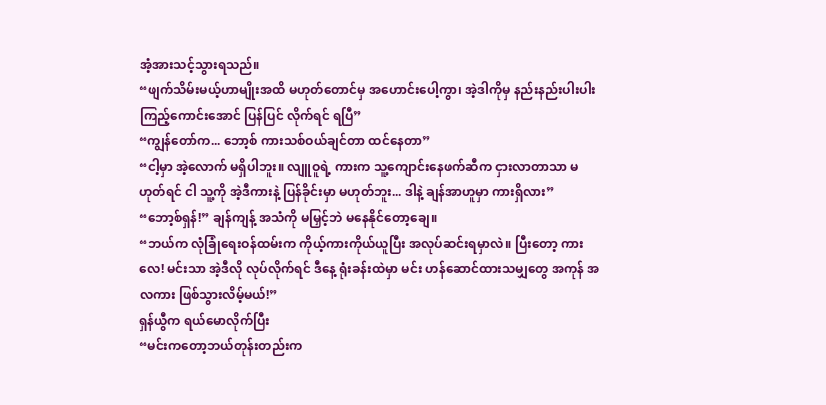အံ့အားသင့်သွားရသည်။
“ဖျက်သိမ်းမယ့်ဟာမျိုးအထိ မဟုတ်တောင်မှ အဟောင်းပေါ့ကွာ၊ အဲ့ဒါကိုမှ နည်းနည်းပါးပါး ကြည့်ကောင်းအောင် ပြန်ပြင် လိုက်ရင် ရပြီ”
“ကျွန်တော်က... ဘော့စ် ကားသစ်ဝယ်ချင်တာ ထင်နေတာ”
“ငါ့မှာ အဲ့လောက် မရှိပါဘူး။ လျူဝူရဲ့ ကားက သူ့ကျောင်းနေဖက်ဆီက ငှားလာတာသာ မဟုတ်ရင် ငါ သူ့ကို အဲ့ဒီကားနဲ့ ပြန်ခိုင်းမှာ မဟုတ်ဘူး... ဒါနဲ့ ချန်အာဟူမှာ ကားရှိလား”
“ဘော့စ်ရှန်!” ချန်ကျန့် အသံကို မမြှင့်ဘဲ မနေနိုင်တော့ချေ။
“ဘယ်က လုံခြုံရေးဝန်ထမ်းက ကိုယ့်ကားကိုယ်ယူပြီး အလုပ်ဆင်းရမှာလဲ။ ပြီးတော့ ကားလေ! မင်းသာ အဲ့ဒီလို လုပ်လိုက်ရင် ဒီနေ့ ရုံးခန်းထဲမှာ မင်း ဟန်ဆောင်ထားသမျှတွေ အကုန် အလကား ဖြစ်သွားလိမ့်မယ်!”
ရှန်ယွီက ရယ်မောလိုက်ပြီး
“မင်းကတော့ဘယ်တုန်းတည်းက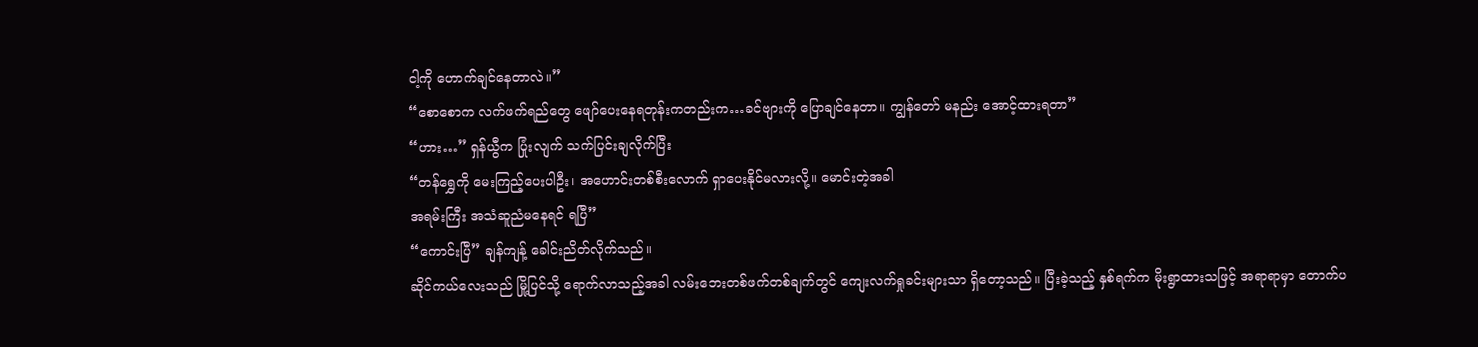ငါ့ကို ဟောက်ချင်နေတာလဲ။”
“စောစောက လက်ဖက်ရည်တွေ ဖျော်ပေးနေရတုန်းကတည်းက…ခင်ဗျားကို ပြောချင်နေတာ။ ကျွန်တော် မနည်း အောင့်ထားရတာ”
“ဟား…” ရှန်ယွီက ပြုံးလျက် သက်ပြင်းချလိုက်ပြီး
“တန်ရွှေကို မေးကြည့်ပေးပါဦး၊ အဟောင်းတစ်စီးလောက် ရှာပေးနိုင်မလားလို့။ မောင်းတဲ့အခါ
အရမ်းကြီး အသံဆူညံမနေရင် ရပြီ”
“ကောင်းပြီ” ချန်ကျန့် ခေါင်းညိတ်လိုက်သည်။
ဆိုင်ကယ်လေးသည် မြို့ပြင်သို့ ရောက်လာသည့်အခါ လမ်းဘေးတစ်ဖက်တစ်ချက်တွင် ကျေးလက်ရှုခင်းများသာ ရှိတော့သည်။ ပြီးခဲ့သည့် နှစ်ရက်က မိုးရွာထားသဖြင့် အရာရာမှာ တောက်ပ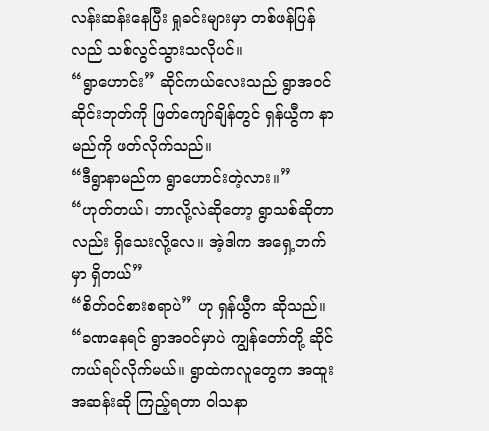လန်းဆန်းနေပြီး ရှုခင်းများမှာ တစ်ဖန်ပြန်လည် သစ်လွင်သွားသလိုပင်။
“ရွာဟောင်း” ဆိုင်ကယ်လေးသည် ရွာအဝင်ဆိုင်းဘုတ်ကို ဖြတ်ကျော်ချိန်တွင် ရှန်ယွီက နာမည်ကို ဖတ်လိုက်သည်။
“ဒီရွာနာမည်က ရွာဟောင်းတဲ့လား။”
“ဟုတ်တယ်၊ ဘာလို့လဲဆိုတော့ ရွာသစ်ဆိုတာလည်း ရှိသေးလို့လေ။ အဲ့ဒါက အရှေ့ဘက်မှာ ရှိတယ်”
“စိတ်ဝင်စားစရာပဲ” ဟု ရှန်ယွီက ဆိုသည်။
“ခဏနေရင် ရွာအဝင်မှာပဲ ကျွန်တော်တို့ ဆိုင်ကယ်ရပ်လိုက်မယ်။ ရွာထဲကလူတွေက အထူးအဆန်းဆို ကြည့်ရတာ ဝါသနာ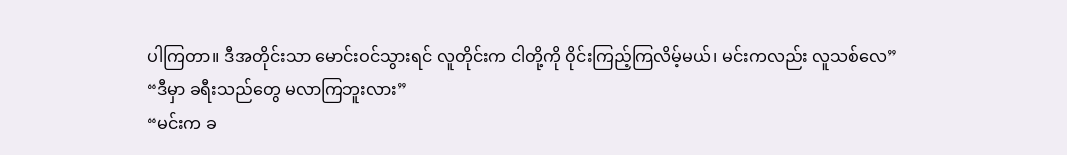ပါကြတာ။ ဒီအတိုင်းသာ မောင်းဝင်သွားရင် လူတိုင်းက ငါတို့ကို ဝိုင်းကြည့်ကြလိမ့်မယ်၊ မင်းကလည်း လူသစ်လေ”
“ဒီမှာ ခရီးသည်တွေ မလာကြဘူးလား”
“မင်းက ခ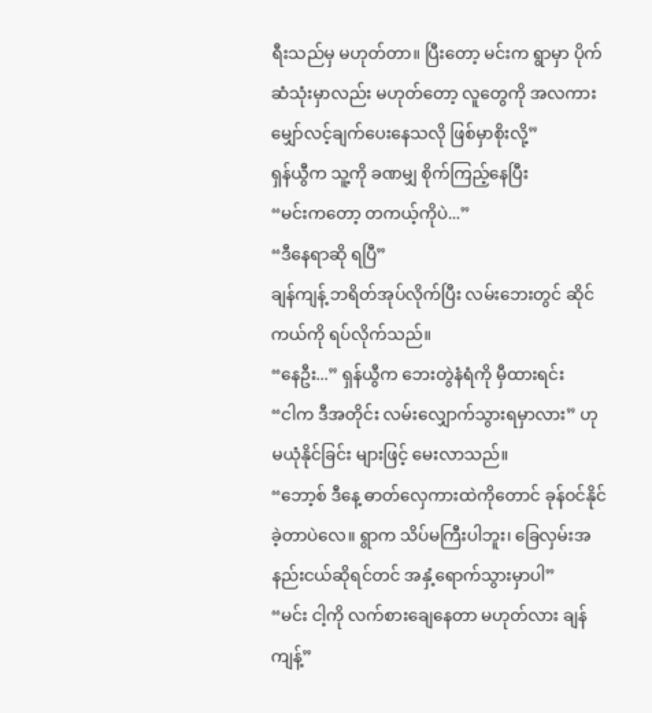ရီးသည်မှ မဟုတ်တာ။ ပြီးတော့ မင်းက ရွာမှာ ပိုက်ဆံသုံးမှာလည်း မဟုတ်တော့ လူတွေကို အလကား မျှော်လင့်ချက်ပေးနေသလို ဖြစ်မှာစိုးလို့”
ရှန်ယွီက သူ့ကို ခဏမျှ စိုက်ကြည့်နေပြီး
“မင်းကတော့ တကယ့်ကိုပဲ...”
“ဒီနေရာဆို ရပြီ”
ချန်ကျန့် ဘရိတ်အုပ်လိုက်ပြီး လမ်းဘေးတွင် ဆိုင်ကယ်ကို ရပ်လိုက်သည်။
“နေဦး...” ရှန်ယွီက ဘေးတွဲနံရံကို မှီထားရင်း
“ငါက ဒီအတိုင်း လမ်းလျှောက်သွားရမှာလား” ဟု မယုံနိုင်ခြင်း များဖြင့် မေးလာသည်။
“ဘော့စ် ဒီနေ့ ဓာတ်လှေကားထဲကိုတောင် ခုန်ဝင်နိုင်ခဲ့တာပဲလေ။ ရွာက သိပ်မကြီးပါဘူး၊ ခြေလှမ်းအနည်းငယ်ဆိုရင်တင် အနှံ့ရောက်သွားမှာပါ”
“မင်း ငါ့ကို လက်စားချေနေတာ မဟုတ်လား ချန်ကျန့်”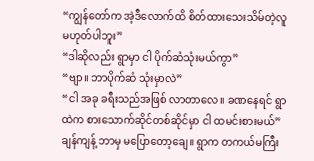“ကျွန်တော်က အဲ့ဒီလောက်ထိ စိတ်ထားသေးသိမ်တဲ့လူ မဟုတ်ပါဘူး”
“ဒါဆိုလည်း ရွာမှာ ငါ ပိုက်ဆံသုံးမယ်ကွာ”
“ဗျာ။ ဘာပိုက်ဆံ သုံးမှာလဲ”
“ငါ အခု ခရီးသည်အဖြစ် လာတာလေ။ ခဏနေရင် ရွာထဲက စားသောက်ဆိုင်တစ်ဆိုင်မှာ ငါ ထမင်းစားမယ်”
ချန်ကျန့် ဘာမှ မပြောတော့ချေ။ ရွာက တကယ်မကြီး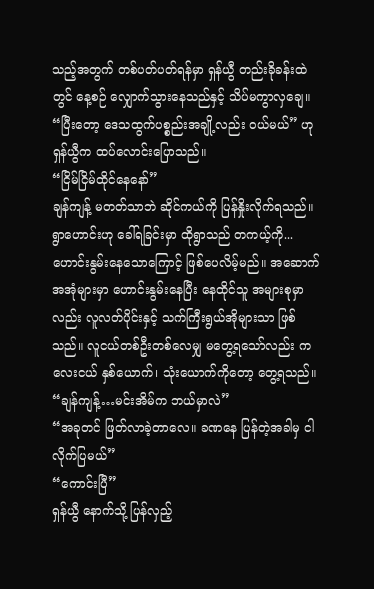သည့်အတွက် တစ်ပတ်ပတ်ရန်မှာ ရှန်ယွီ တည်းခိုခန်းထဲတွင် နေ့စဉ် လျှောက်သွားနေသည်နှင့် သိပ်မကွာလှချေ။
“ပြီးတော့ ဒေသထွက်ပစ္စည်းအချို့လည်း ဝယ်မယ်” ဟု ရှန်ယွီက ထပ်လောင်းပြောသည်။
“ငြိမ်ငြိမ်ထိုင်နေနော်”
ချန်ကျန့် မတတ်သာဘဲ ဆိုင်ကယ်ကို ပြန်နှိုးလိုက်ရသည်။ရွာဟောင်းဟု ခေါ်ရခြင်းမှာ ထိုရွာသည် တကယ့်ကို... ဟောင်းနွမ်းနေသောကြောင့် ဖြစ်ပေလိမ့်မည်။ အဆောက်အအုံများမှာ ဟောင်းနွမ်းနေပြီး နေထိုင်သူ အများစုမှာလည်း လူလတ်ပိုင်းနှင့် သက်ကြီးရွယ်အိုများသာ ဖြစ်သည်။ လူငယ်တစ်ဦးတစ်လေမျှ မတွေ့ရသော်လည်း ကလေးငယ် နှစ်ယောက်၊ သုံးယောက်ကိုတော့ တွေ့ရသည်။
“ချန်ကျန့်…မင်းအိမ်က ဘယ်မှာလဲ”
“အခုတင် ဖြတ်လာခဲ့တာလေ။ ခဏနေ ပြန်တဲ့အခါမှ ငါ လိုက်ပြမယ်”
“ကောင်းပြီ”
ရှန်ယွီ နောက်သို့ ပြန်လှည့်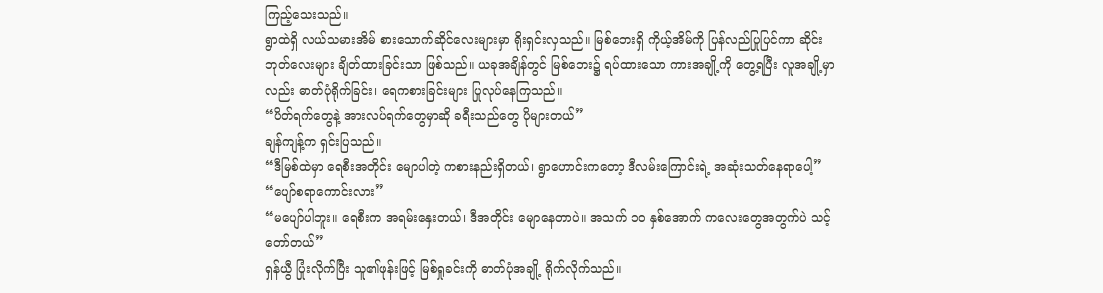ကြည့်သေးသည်။
ရွာထဲရှိ လယ်သမားအိမ် စားသောက်ဆိုင်လေးများမှာ ရိုးရှင်းလှသည်။ မြစ်ဘေးရှိ ကိုယ့်အိမ်ကို ပြန်လည်ပြုပြင်ကာ ဆိုင်းဘုတ်လေးများ ချိတ်ထားခြင်းသာ ဖြစ်သည်။ ယခုအချိန်တွင် မြစ်ဘေး၌ ရပ်ထားသော ကားအချို့ကို တွေ့ရပြီး လူအချို့မှာလည်း ဓာတ်ပုံရိုက်ခြင်း၊ ရေကစားခြင်းများ ပြုလုပ်နေကြသည်။
“ပိတ်ရက်တွေနဲ့ အားလပ်ရက်တွေမှာဆို ခရီးသည်တွေ ပိုများတယ်”
ချန်ကျန့်က ရှင်းပြသည်။
“ဒီမြစ်ထဲမှာ ရေစီးအတိုင်း မျောပါတဲ့ ကစားနည်းရှိတယ်၊ ရွာဟောင်းကတော့ ဒီလမ်းကြောင်းရဲ့ အဆုံးသတ်နေရာပေါ့”
“ပျော်စရာကောင်းလား”
“မပျော်ပါဘူး။ ရေစီးက အရမ်းနှေးတယ်၊ ဒီအတိုင်း မျောနေတာပဲ။ အသက် ၁၀ နှစ်အောက် ကလေးတွေအတွက်ပဲ သင့်တော်တယ်”
ရှန်ယွီ ပြုံးလိုက်ပြီး သူ၏ဖုန်းဖြင့် မြစ်ရှုခင်းကို ဓာတ်ပုံအချို့ ရိုက်လိုက်သည်။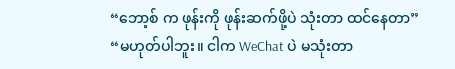“ဘော့စ် က ဖုန်းကို ဖုန်းဆက်ဖို့ပဲ သုံးတာ ထင်နေတာ”
“မဟုတ်ပါဘူး။ ငါက WeChat ပဲ မသုံးတာ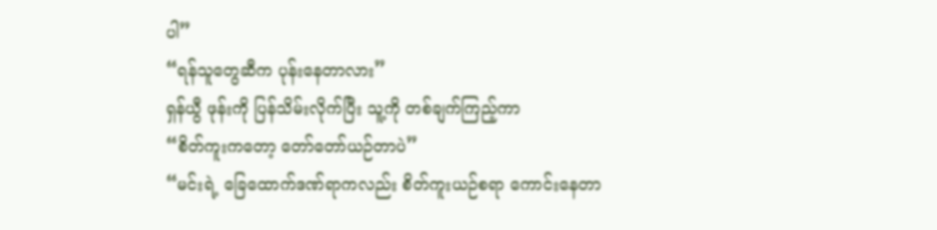ပါ”
“ရန်သူတွေဆီက ပုန်းနေတာလား”
ရှန်ယွီ ဖုန်းကို ပြန်သိမ်းလိုက်ပြီး သူ့ကို တစ်ချက်ကြည့်ကာ
“စိတ်ကူးကတော့ တော်တော်ယဉ်တာပဲ”
“မင်းရဲ့ ခြေထောက်ဒဏ်ရာကလည်း စိတ်ကူးယဉ်စရာ ကောင်းနေတာ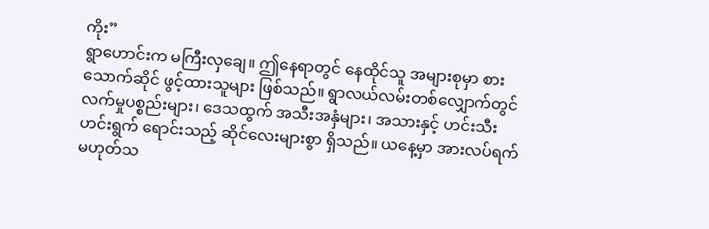ကိုး”
ရွာဟောင်းက မကြီးလှချေ။ ဤနေရာတွင် နေထိုင်သူ အများစုမှာ စားသောက်ဆိုင် ဖွင့်ထားသူများ ဖြစ်သည်။ ရွာလယ်လမ်းတစ်လျှောက်တွင် လက်မှုပစ္စည်းများ၊ ဒေသထွက် အသီးအနှံများ၊ အသားနှင့် ဟင်းသီးဟင်းရွက် ရောင်းသည့် ဆိုင်လေးများစွာ ရှိသည်။ ယနေ့မှာ အားလပ်ရက် မဟုတ်သ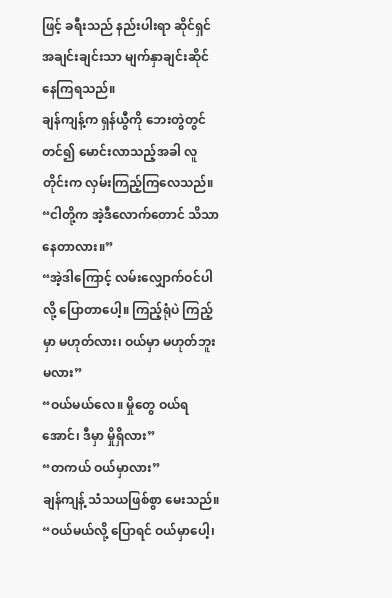ဖြင့် ခရီးသည် နည်းပါးရာ ဆိုင်ရှင်အချင်းချင်းသာ မျက်နှာချင်းဆိုင်နေကြရသည်။
ချန်ကျန့်က ရှန်ယွီကို ဘေးတွဲတွင် တင်၍ မောင်းလာသည့်အခါ လူတိုင်းက လှမ်းကြည့်ကြလေသည်။
“ငါတို့က အဲ့ဒီလောက်တောင် သိသာနေတာလား။”
“အဲ့ဒါကြောင့် လမ်းလျှောက်ဝင်ပါလို့ ပြောတာပေါ့။ ကြည့်ရုံပဲ ကြည့်မှာ မဟုတ်လား၊ ဝယ်မှာ မဟုတ်ဘူးမလား”
“ဝယ်မယ်လေ။ မှိုတွေ ဝယ်ရအောင်၊ ဒီမှာ မှိုရှိလား”
“တကယ် ဝယ်မှာလား”
ချန်ကျန့် သံသယဖြစ်စွာ မေးသည်။
“ဝယ်မယ်လို့ ပြောရင် ဝယ်မှာပေါ့၊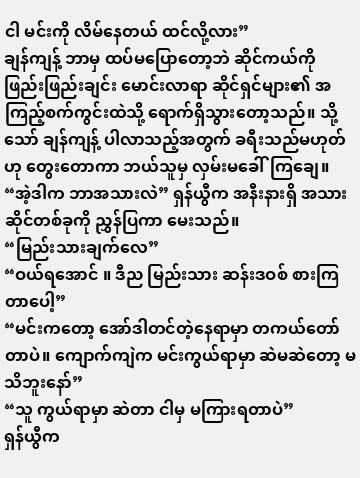ငါ မင်းကို လိမ်နေတယ် ထင်လို့လား”
ချန်ကျန့် ဘာမှ ထပ်မပြောတော့ဘဲ ဆိုင်ကယ်ကို ဖြည်းဖြည်းချင်း မောင်းလာရာ ဆိုင်ရှင်များ၏ အကြည့်စက်ကွင်းထဲသို့ ရောက်ရှိသွားတော့သည်။ သို့သော် ချန်ကျန့် ပါလာသည့်အတွက် ခရီးသည်မဟုတ်ဟု တွေးတောကာ ဘယ်သူမှ လှမ်းမခေါ်ကြချေ။
“အဲ့ဒါက ဘာအသားလဲ” ရှန်ယွီက အနီးနားရှိ အသားဆိုင်တစ်ခုကို ညွှန်ပြကာ မေးသည်။
“မြည်းသားချက်လေ”
“ဝယ်ရအောင် ။ ဒီည မြည်းသား ဆန်းဒဝစ် စားကြတာပေါ့”
“မင်းကတော့ အော်ဒါတင်တဲ့နေရာမှာ တကယ်တော်တာပဲ။ ကျောက်ကျဲက မင်းကွယ်ရာမှာ ဆဲမဆဲတော့ မသိဘူးနော်”
“သူ ကွယ်ရာမှာ ဆဲတာ ငါမှ မကြားရတာပဲ”
ရှန်ယွီက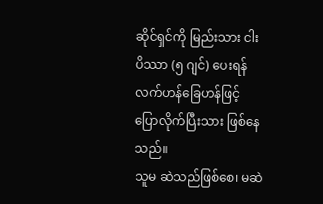ဆိုင်ရှင်ကို မြည်းသား ငါးပိဿာ (၅ ဂျင်) ပေးရန် လက်ဟန်ခြေဟန်ဖြင့် ပြောလိုက်ပြီးသား ဖြစ်နေသည်။
သူမ ဆဲသည်ဖြစ်စေ၊ မဆဲ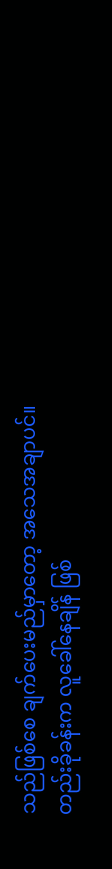သည်ဖြစ်စေ ချက်ပေးမည်မှာတော့ အသေအချာပင်။ တည်းခိုခန်းက လူခေါ်နေချိန် ဖြစ်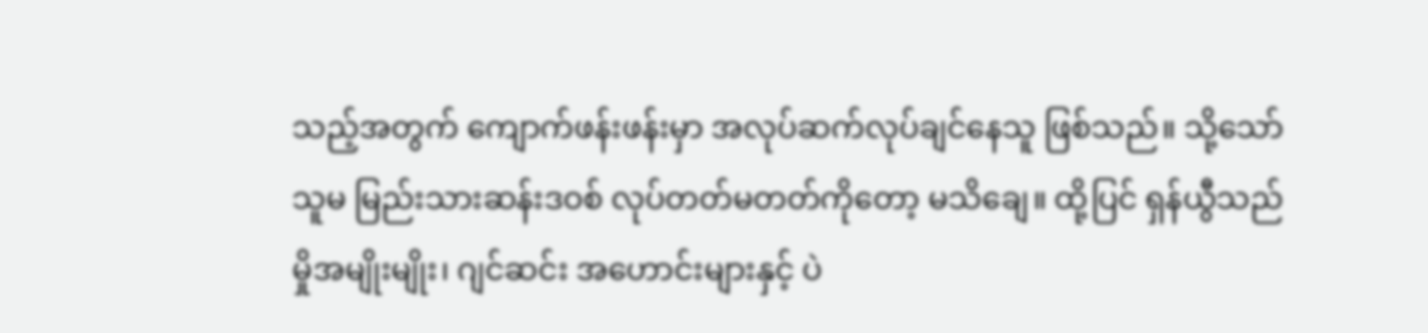သည့်အတွက် ကျောက်ဖန်းဖန်းမှာ အလုပ်ဆက်လုပ်ချင်နေသူ ဖြစ်သည်။ သို့သော် သူမ မြည်းသားဆန်းဒဝစ် လုပ်တတ်မတတ်ကိုတော့ မသိချေ။ ထို့ပြင် ရှန်ယွီသည် မှိုအမျိုးမျိုး၊ ဂျင်ဆင်း အဟောင်းများနှင့် ပဲ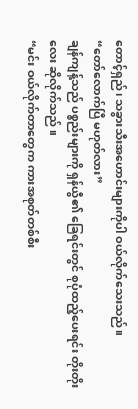တောင့်ရှည်၊ သခွားသီးအဟောင်းများကိုပါ ဝယ်လိုက်သေးသည်။
“တော်လောက်ပြီ မဟုတ်လား”
ချန်ကျန့်သည် ပစ္စည်းများကို ရှန်ယွီ၏ ခြေရင်းတွင် စုပုံထည့်ပေးရင်း တိုးတိုးလေး ဆိုလိုက်သည် ။
“မင်း ဝယ်လိုက်တာတွေက ကားအစုတ်တစ်စီး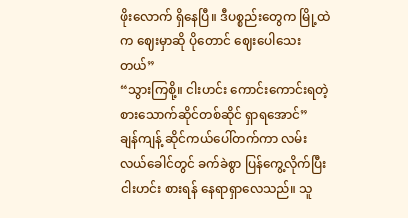ဖိုးလောက် ရှိနေပြီ။ ဒီပစ္စည်းတွေက မြို့ထဲက ဈေးမှာဆို ပိုတောင် ဈေးပေါသေးတယ်”
“သွားကြစို့။ ငါးဟင်း ကောင်းကောင်းရတဲ့ စားသောက်ဆိုင်တစ်ဆိုင် ရှာရအောင်”
ချန်ကျန့် ဆိုင်ကယ်ပေါ်တက်ကာ လမ်းလယ်ခေါင်တွင် ခက်ခဲစွာ ပြန်ကွေ့လိုက်ပြီး ငါးဟင်း စားရန် နေရာရှာလေသည်။ သူ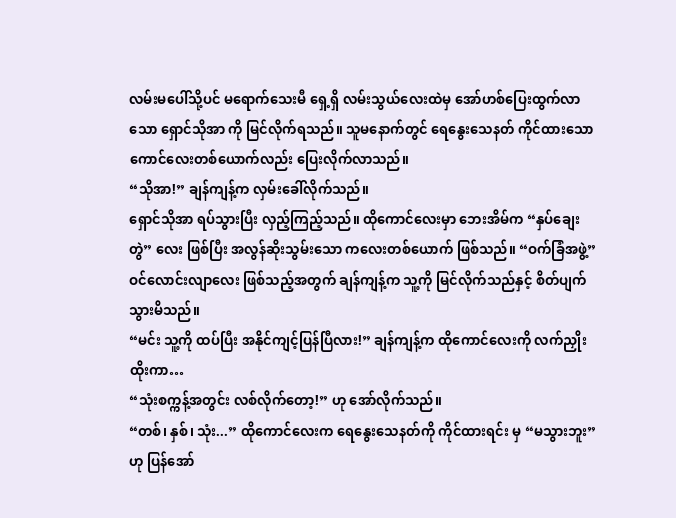လမ်းမပေါ်သို့ပင် မရောက်သေးမီ ရှေ့ရှိ လမ်းသွယ်လေးထဲမှ အော်ဟစ်ပြေးထွက်လာသော ရှောင်သိုအာ ကို မြင်လိုက်ရသည်။ သူမနောက်တွင် ရေနွေးသေနတ် ကိုင်ထားသော ကောင်လေးတစ်ယောက်လည်း ပြေးလိုက်လာသည်။
“သိုအာ!” ချန်ကျန့်က လှမ်းခေါ်လိုက်သည်။
ရှောင်သိုအာ ရပ်သွားပြီး လှည့်ကြည့်သည်။ ထိုကောင်လေးမှာ ဘေးအိမ်က “နှပ်ချေးတွဲ” လေး ဖြစ်ပြီး အလွန်ဆိုးသွမ်းသော ကလေးတစ်ယောက် ဖြစ်သည်။ “ဝက်ခြံအဖွဲ့” ဝင်လောင်းလျာလေး ဖြစ်သည့်အတွက် ချန်ကျန့်က သူ့ကို မြင်လိုက်သည်နှင့် စိတ်ပျက်သွားမိသည်။
“မင်း သူ့ကို ထပ်ပြီး အနိုင်ကျင့်ပြန်ပြီလား!” ချန်ကျန့်က ထိုကောင်လေးကို လက်ညှိုးထိုးကာ…
“သုံးစက္ကန့်အတွင်း လစ်လိုက်တော့!” ဟု အော်လိုက်သည်။
“တစ်၊ နှစ်၊ သုံး...” ထိုကောင်လေးက ရေနွေးသေနတ်ကို ကိုင်ထားရင်း မှ “မသွားဘူး” ဟု ပြန်အော်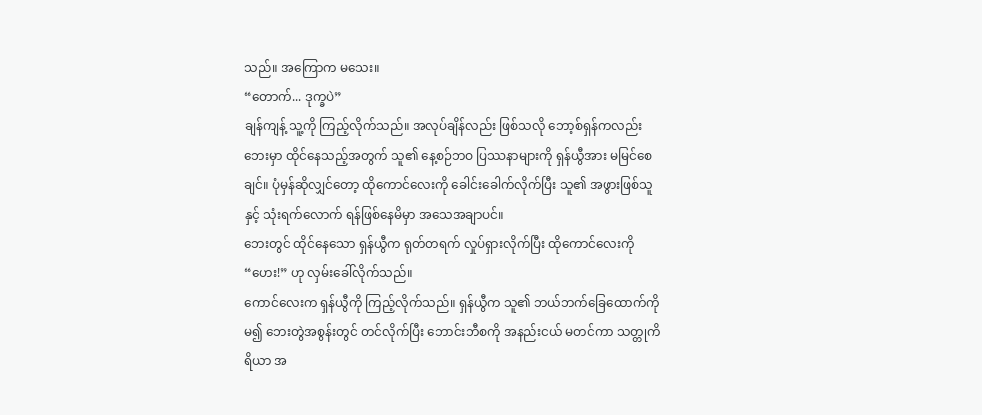သည်။ အကြောက မသေး။
“တောက်... ဒုက္ခပဲ”
ချန်ကျန့် သူ့ကို ကြည့်လိုက်သည်။ အလုပ်ချိန်လည်း ဖြစ်သလို ဘော့စ်ရှန်ကလည်း ဘေးမှာ ထိုင်နေသည့်အတွက် သူ၏ နေ့စဉ်ဘဝ ပြဿနာများကို ရှန်ယွီအား မမြင်စေချင်။ ပုံမှန်ဆိုလျှင်တော့ ထိုကောင်လေးကို ခေါင်းခေါက်လိုက်ပြီး သူ၏ အဖွားဖြစ်သူနှင့် သုံးရက်လောက် ရန်ဖြစ်နေမိမှာ အသေအချာပင်။
ဘေးတွင် ထိုင်နေသော ရှန်ယွီက ရုတ်တရက် လှုပ်ရှားလိုက်ပြီး ထိုကောင်လေးကို
“ဟေး!” ဟု လှမ်းခေါ်လိုက်သည်။
ကောင်လေးက ရှန်ယွီကို ကြည့်လိုက်သည်။ ရှန်ယွီက သူ၏ ဘယ်ဘက်ခြေထောက်ကို မ၍ ဘေးတွဲအစွန်းတွင် တင်လိုက်ပြီး ဘောင်းဘီစကို အနည်းငယ် မတင်ကာ သတ္တုကိရိယာ အ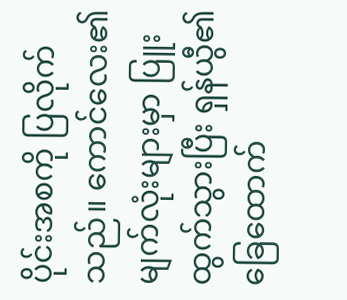ပိုင်းအစကို ပြလိုက်သည်။ ကောင်လေး၏ မျက်လုံးများမှာ ပြူးထွက်သွားပြီး ရှန်ယွီ၏ ခြေထောက်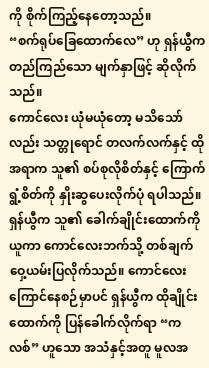ကို စိုက်ကြည့်နေတော့သည်။
“စက်ရုပ်ခြေထောက်လေ” ဟု ရှန်ယွီက တည်ကြည်သော မျက်နှာဖြင့် ဆိုလိုက်သည်။
ကောင်လေး ယုံမယုံတော့ မသိသော်လည်း သတ္တုရောင် တလက်လက်နှင့် ထိုအရာက သူ၏ စပ်စုလိုစိတ်နှင့် ကြောက်ရွံ့စိတ်ကို နှိုးဆွပေးလိုက်ပုံ ရပါသည်။ ရှန်ယွီက သူ၏ ခေါက်ချိုင်းထောက်ကို ယူကာ ကောင်လေးဘက်သို့ တစ်ချက် ဝှေ့ယမ်းပြလိုက်သည်။ ကောင်လေး ကြောင်နေစဉ်မှာပင် ရှန်ယွီက ထိုချိုင်းထောက်ကို ပြန်ခေါက်လိုက်ရာ “ကလစ်” ဟူသော အသံနှင့်အတူ မူလအ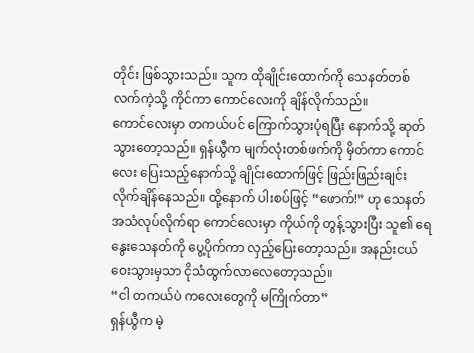တိုင်း ဖြစ်သွားသည်။ သူက ထိုချိုင်းထောက်ကို သေနတ်တစ်လက်ကဲ့သို့ ကိုင်ကာ ကောင်လေးကို ချိန်လိုက်သည်။
ကောင်လေးမှာ တကယ်ပင် ကြောက်သွားပုံရပြီး နောက်သို့ ဆုတ်သွားတော့သည်။ ရှန်ယွီက မျက်လုံးတစ်ဖက်ကို မှိတ်ကာ ကောင်လေး ပြေးသည့်နောက်သို့ ချိုင်းထောက်ဖြင့် ဖြည်းဖြည်းချင်း လိုက်ချိန်နေသည်။ ထို့နောက် ပါးစပ်ဖြင့် “ဖောက်!” ဟု သေနတ်အသံလုပ်လိုက်ရာ ကောင်လေးမှာ ကိုယ်ကို တွန့်သွားပြီး သူ၏ ရေနွေးသေနတ်ကို ပွေ့ပိုက်ကာ လှည့်ပြေးတော့သည်။ အနည်းငယ် ဝေးသွားမှသာ ငိုသံထွက်လာလေတော့သည်။
“ငါ တကယ်ပဲ ကလေးတွေကို မကြိုက်တာ”
ရှန်ယွီက မဲ့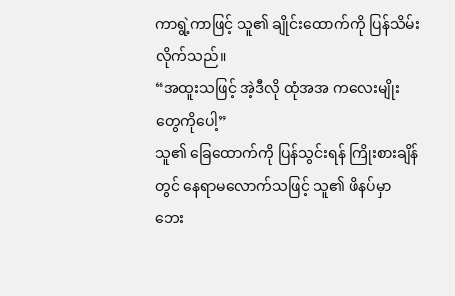ကာရွဲ့ကာဖြင့် သူ၏ ချိုင်းထောက်ကို ပြန်သိမ်းလိုက်သည်။
“အထူးသဖြင့် အဲ့ဒီလို ထုံအအ ကလေးမျိုးတွေကိုပေါ့”
သူ၏ ခြေထောက်ကို ပြန်သွင်းရန် ကြိုးစားချိန်တွင် နေရာမလောက်သဖြင့် သူ၏ ဖိနပ်မှာ ဘေး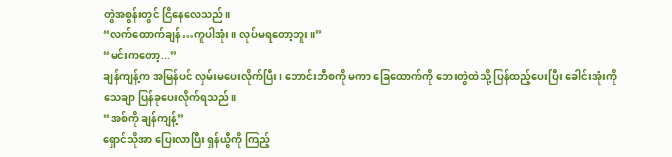တွဲအစွန်းတွင် ငြိနေလေသည်။
“လက်ထောက်ချန်…ကူပါအုံး။ လုပ်မရတော့ဘူး။”
“မင်းကတော့...”
ချန်ကျန့်က အမြန်ပင် လှမ်းမပေးလိုက်ပြီး၊ ဘောင်းဘီစကို မကာ ခြေထောက်ကို ဘေးတွဲထဲသို့ ပြန်ထည့်ပေးပြီး ခေါင်းအုံးကို သေချာ ပြန်ခုပေးလိုက်ရသည်။
“အစ်ကို ချန်ကျန့်”
ရှောင်သိုအာ ပြေးလာပြီး ရှန်ယွီကို ကြည့်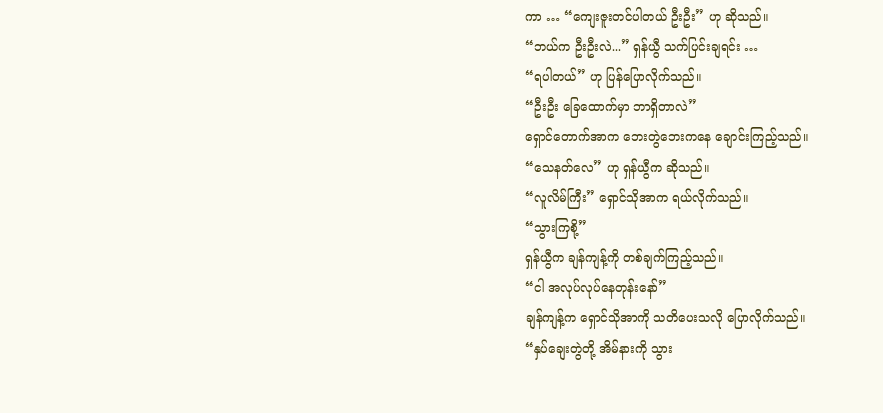ကာ … “ကျေးဇူးတင်ပါတယ် ဦးဦး” ဟု ဆိုသည်။
“ဘယ်က ဦးဦးလဲ...” ရှန်ယွီ သက်ပြင်းချရင်း …
“ရပါတယ်” ဟု ပြန်ပြောလိုက်သည်။
“ဦးဦး ခြေထောက်မှာ ဘာရှိတာလဲ”
ရှောင်တောက်အာက ဘေးတွဲဘေးကနေ ချောင်းကြည့်သည်။
“သေနတ်လေ” ဟု ရှန်ယွီက ဆိုသည်။
“လူလိမ်ကြီး” ရှောင်သိုအာက ရယ်လိုက်သည်။
“သွားကြစို့”
ရှန်ယွီက ချန်ကျန့်ကို တစ်ချက်ကြည့်သည်။
“ငါ အလုပ်လုပ်နေတုန်းနော်”
ချန်ကျန့်က ရှောင်သိုအာကို သတိပေးသလို ပြောလိုက်သည်။
“နှပ်ချေးတွဲတို့ အိမ်နားကို သွား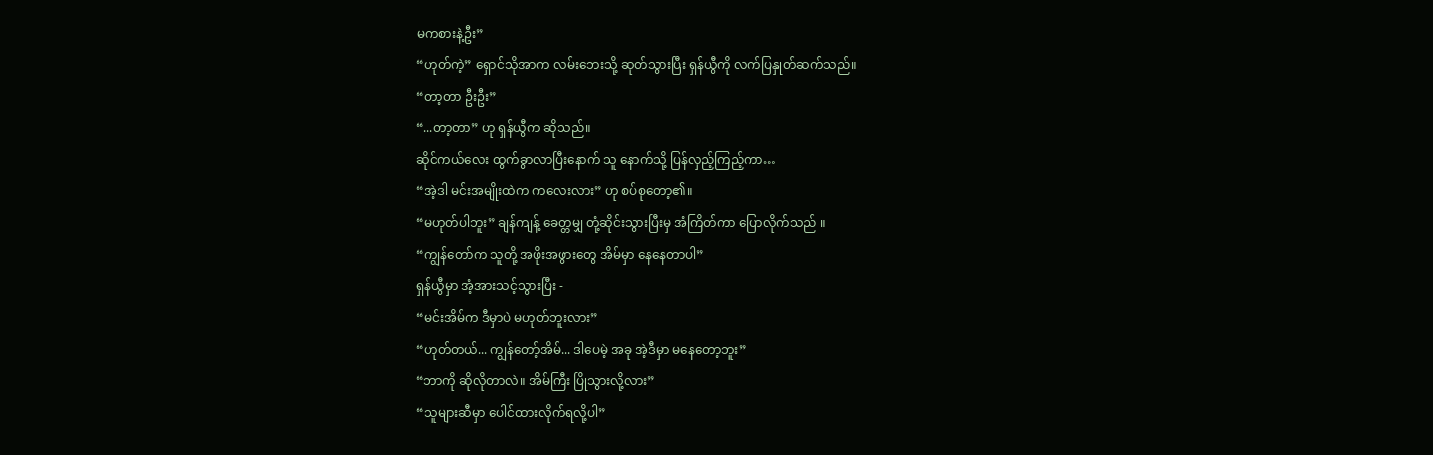မကစားနဲ့ဦး”
“ဟုတ်ကဲ့” ရှောင်သိုအာက လမ်းဘေးသို့ ဆုတ်သွားပြီး ရှန်ယွီကို လက်ပြနှုတ်ဆက်သည်။
“တာ့တာ ဦးဦး”
“...တာ့တာ” ဟု ရှန်ယွီက ဆိုသည်။
ဆိုင်ကယ်လေး ထွက်ခွာလာပြီးနောက် သူ နောက်သို့ ပြန်လှည့်ကြည့်ကာ…
“အဲ့ဒါ မင်းအမျိုးထဲက ကလေးလား” ဟု စပ်စုတော့၏။
“မဟုတ်ပါဘူး” ချန်ကျန့် ခေတ္တမျှ တုံ့ဆိုင်းသွားပြီးမှ အံကြိတ်ကာ ပြောလိုက်သည် ။
“ကျွန်တော်က သူတို့ အဖိုးအဖွားတွေ အိမ်မှာ နေနေတာပါ”
ရှန်ယွီမှာ အံ့အားသင့်သွားပြီး -
“မင်းအိမ်က ဒီမှာပဲ မဟုတ်ဘူးလား”
“ဟုတ်တယ်... ကျွန်တော့်အိမ်... ဒါပေမဲ့ အခု အဲ့ဒီမှာ မနေတော့ဘူး”
“ဘာကို ဆိုလိုတာလဲ။ အိမ်ကြီး ပြိုသွားလို့လား”
“သူများဆီမှာ ပေါင်ထားလိုက်ရလို့ပါ”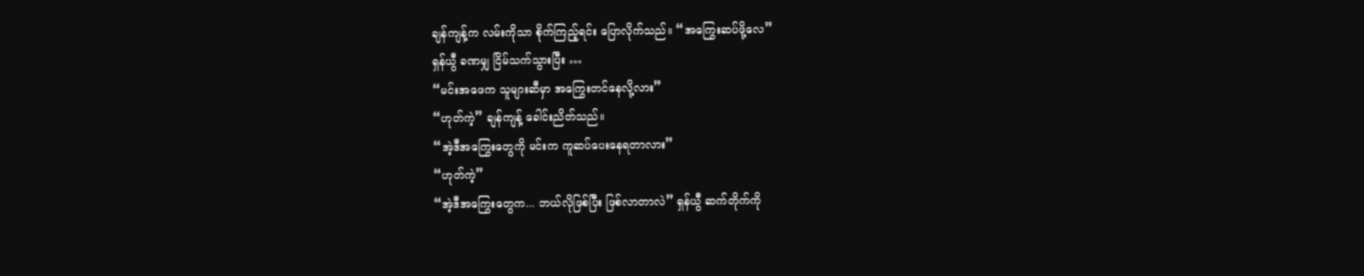ချန်ကျန့်က လမ်းကိုသာ စိုက်ကြည့်ရင်း ပြောလိုက်သည်။ “အကြွေးဆပ်ဖို့လေ”
ရှန်ယွီ ခဏမျှ ငြိမ်သက်သွားပြီး …
“မင်းအဖေက သူများဆီမှာ အကြွေးတင်နေလို့လား”
“ဟုတ်ကဲ့” ချန်ကျန့် ခေါင်းညိတ်သည်။
“အဲ့ဒီအကြွေးတွေကို မင်းက ကူဆပ်ပေးနေရတာလား”
“ဟုတ်ကဲ့”
“အဲ့ဒီအကြွေးတွေက... ဘယ်လိုဖြစ်ပြီး ဖြစ်လာတာလဲ” ရှန်ယွီ ဆက်တိုက်ကို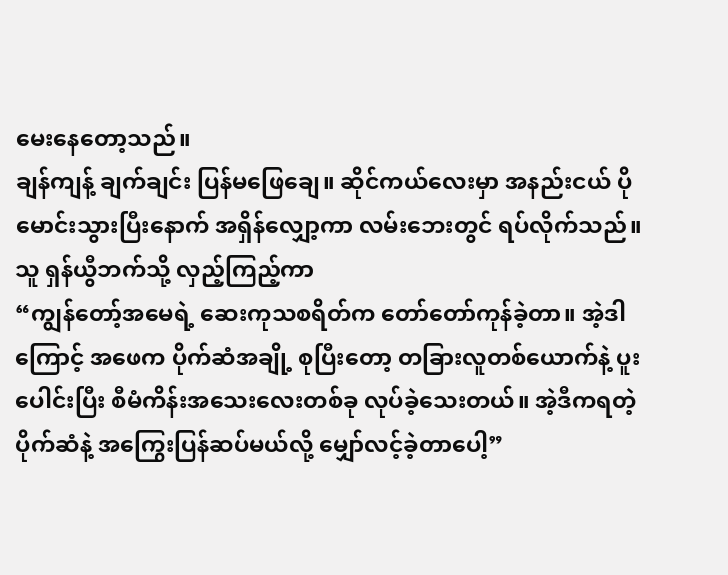မေးနေတော့သည်။
ချန်ကျန့် ချက်ချင်း ပြန်မဖြေချေ။ ဆိုင်ကယ်လေးမှာ အနည်းငယ် ပိုမောင်းသွားပြီးနောက် အရှိန်လျှော့ကာ လမ်းဘေးတွင် ရပ်လိုက်သည်။ သူ ရှန်ယွီဘက်သို့ လှည့်ကြည့်ကာ
“ကျွန်တော့်အမေရဲ့ ဆေးကုသစရိတ်က တော်တော်ကုန်ခဲ့တာ။ အဲ့ဒါကြောင့် အဖေက ပိုက်ဆံအချို့ စုပြီးတော့ တခြားလူတစ်ယောက်နဲ့ ပူးပေါင်းပြီး စီမံကိန်းအသေးလေးတစ်ခု လုပ်ခဲ့သေးတယ်။ အဲ့ဒီကရတဲ့ ပိုက်ဆံနဲ့ အကြွေးပြန်ဆပ်မယ်လို့ မျှော်လင့်ခဲ့တာပေါ့”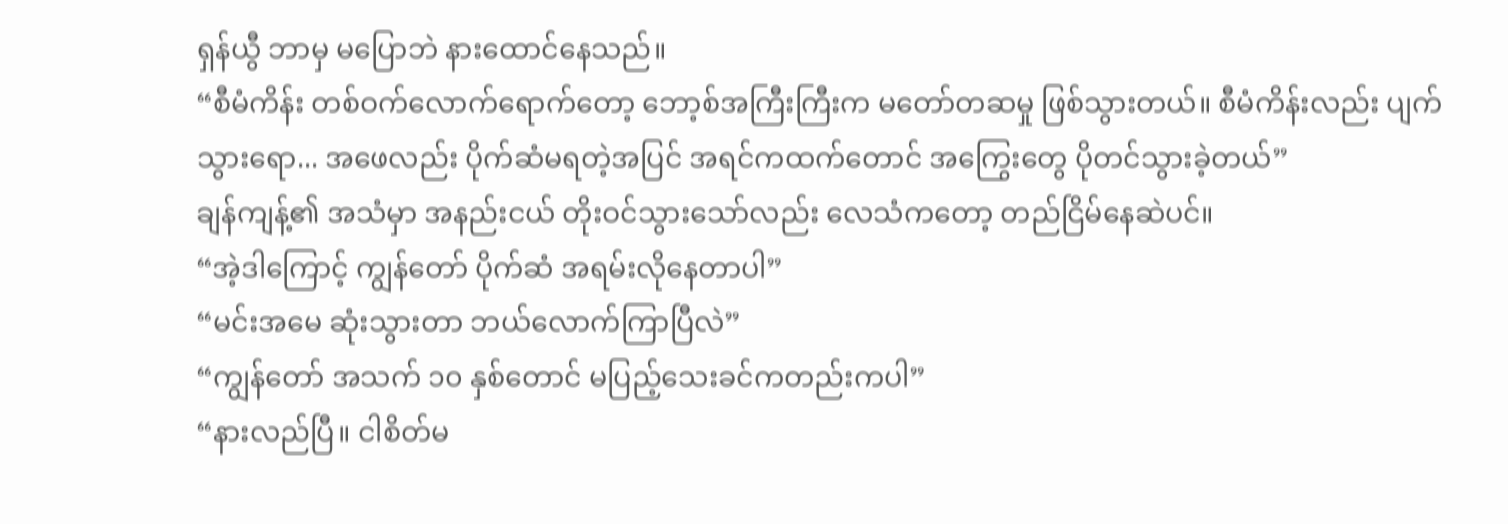ရှန်ယွီ ဘာမှ မပြောဘဲ နားထောင်နေသည်။
“စီမံကိန်း တစ်ဝက်လောက်ရောက်တော့ ဘော့စ်အကြီးကြီးက မတော်တဆမှု ဖြစ်သွားတယ်။ စီမံကိန်းလည်း ပျက်သွားရော... အဖေလည်း ပိုက်ဆံမရတဲ့အပြင် အရင်ကထက်တောင် အကြွေးတွေ ပိုတင်သွားခဲ့တယ်”
ချန်ကျန့်၏ အသံမှာ အနည်းငယ် တိုးဝင်သွားသော်လည်း လေသံကတော့ တည်ငြိမ်နေဆဲပင်။
“အဲ့ဒါကြောင့် ကျွန်တော် ပိုက်ဆံ အရမ်းလိုနေတာပါ”
“မင်းအမေ ဆုံးသွားတာ ဘယ်လောက်ကြာပြီလဲ”
“ကျွန်တော် အသက် ၁၀ နှစ်တောင် မပြည့်သေးခင်ကတည်းကပါ”
“နားလည်ပြီ။ ငါစိတ်မ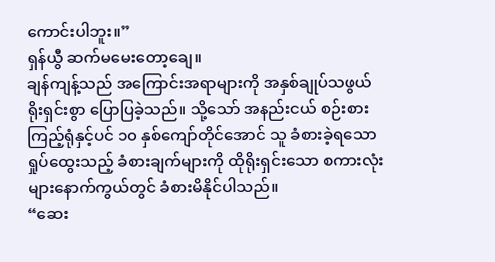ကောင်းပါဘူး။”
ရှန်ယွီ ဆက်မမေးတော့ချေ။
ချန်ကျန့်သည် အကြောင်းအရာများကို အနှစ်ချုပ်သဖွယ် ရိုးရှင်းစွာ ပြောပြခဲ့သည်။ သို့သော် အနည်းငယ် စဉ်းစားကြည့်ရုံနှင့်ပင် ၁၀ နှစ်ကျော်တိုင်အောင် သူ ခံစားခဲ့ရသော ရှုပ်ထွေးသည့် ခံစားချက်များကို ထိုရိုးရှင်းသော စကားလုံးများနောက်ကွယ်တွင် ခံစားမိနိုင်ပါသည်။
“ဆေး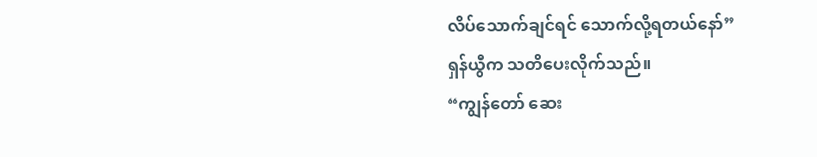လိပ်သောက်ချင်ရင် သောက်လို့ရတယ်နော်”
ရှန်ယွီက သတိပေးလိုက်သည်။
“ကျွန်တော် ဆေး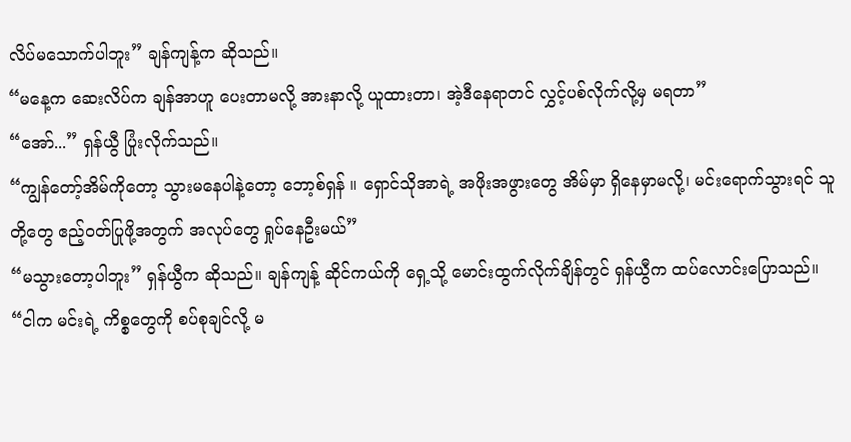လိပ်မသောက်ပါဘူး” ချန်ကျန့်က ဆိုသည်။
“မနေ့က ဆေးလိပ်က ချန်အာဟူ ပေးတာမလို့ အားနာလို့ ယူထားတာ၊ အဲ့ဒီနေရာတင် လွှင့်ပစ်လိုက်လို့မှ မရတာ”
“အော်...” ရှန်ယွီ ပြုံးလိုက်သည်။
“ကျွန်တော့်အိမ်ကိုတော့ သွားမနေပါနဲ့တော့ ဘော့စ်ရှန် ။ ရှောင်သိုအာရဲ့ အဖိုးအဖွားတွေ အိမ်မှာ ရှိနေမှာမလို့၊ မင်းရောက်သွားရင် သူတို့တွေ ဧည့်ဝတ်ပြုဖို့အတွက် အလုပ်တွေ ရှုပ်နေဦးမယ်”
“မသွားတော့ပါဘူး” ရှန်ယွီက ဆိုသည်။ ချန်ကျန့် ဆိုင်ကယ်ကို ရှေ့သို့ မောင်းထွက်လိုက်ချိန်တွင် ရှန်ယွီက ထပ်လောင်းပြောသည်။
“ငါက မင်းရဲ့ ကိစ္စတွေကို စပ်စုချင်လို့ မ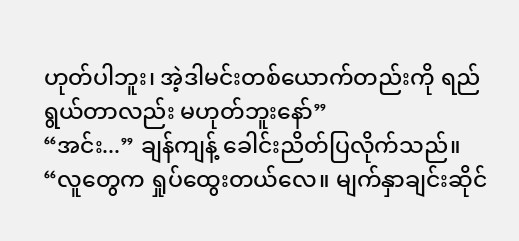ဟုတ်ပါဘူး၊ အဲ့ဒါမင်းတစ်ယောက်တည်းကို ရည်ရွယ်တာလည်း မဟုတ်ဘူးနော်”
“အင်း...” ချန်ကျန့် ခေါင်းညိတ်ပြလိုက်သည်။
“လူတွေက ရှုပ်ထွေးတယ်လေ။ မျက်နှာချင်းဆိုင်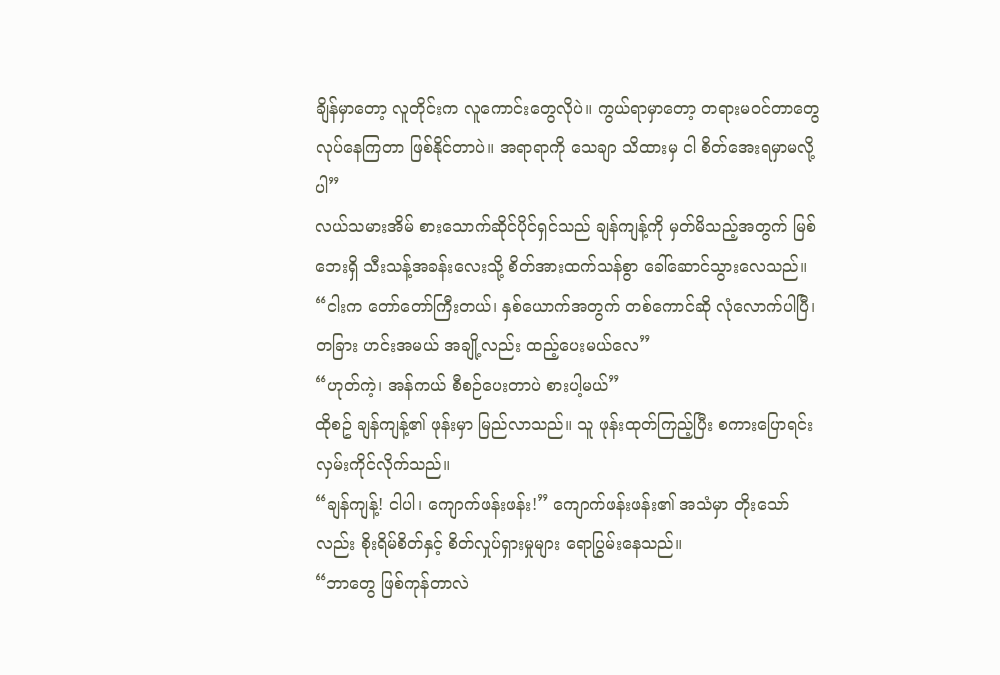ချိန်မှာတော့ လူတိုင်းက လူကောင်းတွေလိုပဲ။ ကွယ်ရာမှာတော့ တရားမဝင်တာတွေ လုပ်နေကြတာ ဖြစ်နိုင်တာပဲ။ အရာရာကို သေချာ သိထားမှ ငါ စိတ်အေးရမှာမလို့ပါ”
လယ်သမားအိမ် စားသောက်ဆိုင်ပိုင်ရှင်သည် ချန်ကျန့်ကို မှတ်မိသည့်အတွက် မြစ်ဘေးရှိ သီးသန့်အခန်းလေးသို့ စိတ်အားထက်သန်စွာ ခေါ်ဆောင်သွားလေသည်။
“ငါးက တော်တော်ကြီးတယ်၊ နှစ်ယောက်အတွက် တစ်ကောင်ဆို လုံလောက်ပါပြီ၊ တခြား ဟင်းအမယ် အချို့လည်း ထည့်ပေးမယ်လေ”
“ဟုတ်ကဲ့၊ အန်ကယ် စီစဉ်ပေးတာပဲ စားပါ့မယ်”
ထိုစဥ် ချန်ကျန့်၏ ဖုန်းမှာ မြည်လာသည်။ သူ ဖုန်းထုတ်ကြည့်ပြီး စကားပြောရင်း လှမ်းကိုင်လိုက်သည်။
“ချန်ကျန့်! ငါပါ၊ ကျောက်ဖန်းဖန်း!” ကျောက်ဖန်းဖန်း၏ အသံမှာ တိုးသော်လည်း စိုးရိမ်စိတ်နှင့် စိတ်လှုပ်ရှားမှုများ ရောပြွမ်းနေသည်။
“ဘာတွေ ဖြစ်ကုန်တာလဲ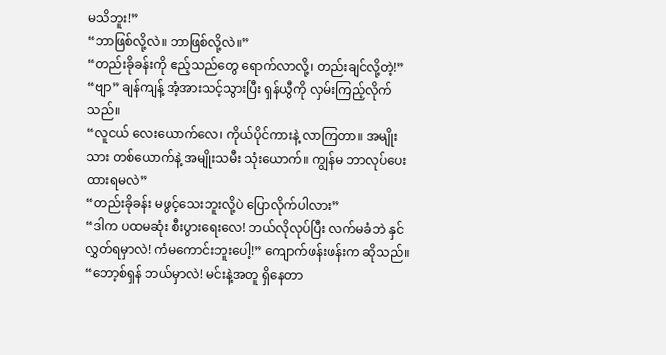မသိဘူး!”
“ဘာဖြစ်လို့လဲ။ ဘာဖြစ်လို့လဲ။”
“တည်းခိုခန်းကို ဧည့်သည်တွေ ရောက်လာလို့၊ တည်းချင်လို့တဲ့!”
“ဗျာ” ချန်ကျန့် အံ့အားသင့်သွားပြီး ရှန်ယွီကို လှမ်းကြည့်လိုက်သည်။
“လူငယ် လေးယောက်လေ၊ ကိုယ်ပိုင်ကားနဲ့ လာကြတာ။ အမျိုးသား တစ်ယောက်နဲ့ အမျိုးသမီး သုံးယောက်။ ကျွန်မ ဘာလုပ်ပေးထားရမလဲ”
“တည်းခိုခန်း မဖွင့်သေးဘူးလို့ပဲ ပြောလိုက်ပါလား”
“ဒါက ပထမဆုံး စီးပွားရေးလေ! ဘယ်လိုလုပ်ပြီး လက်မခံဘဲ နှင်လွှတ်ရမှာလဲ! ကံမကောင်းဘူးပေါ့!” ကျောက်ဖန်းဖန်းက ဆိုသည်။
“ဘော့စ်ရှန် ဘယ်မှာလဲ! မင်းနဲ့အတူ ရှိနေတာ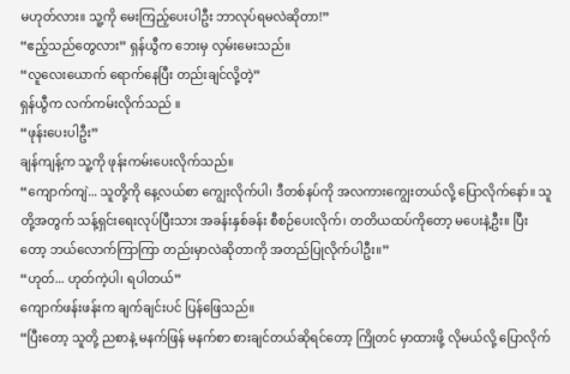မဟုတ်လား။ သူ့ကို မေးကြည့်ပေးပါဦး ဘာလုပ်ရမလဲဆိုတာ!”
“ဧည့်သည်တွေလား” ရှန်ယွီက ဘေးမှ လှမ်းမေးသည်။
“လူလေးယောက် ရောက်နေပြီး တည်းချင်လို့တဲ့”
ရှန်ယွီက လက်ကမ်းလိုက်သည် ။
“ဖုန်းပေးပါဦး”
ချန်ကျန့်က သူ့ကို ဖုန်းကမ်းပေးလိုက်သည်။
“ကျောက်ကျဲ... သူတို့ကို နေ့လယ်စာ ကျွေးလိုက်ပါ၊ ဒီတစ်နပ်ကို အလကားကျွေးတယ်လို့ ပြောလိုက်နော်။ သူတို့အတွက် သန့်ရှင်းရေးလုပ်ပြီးသား အခန်းနှစ်ခန်း စီစဉ်ပေးလိုက်၊ တတိယထပ်ကိုတော့ မပေးနဲ့ဦး။ ပြီးတော့ ဘယ်လောက်ကြာကြာ တည်းမှာလဲဆိုတာကို အတည်ပြုလိုက်ပါဦး။”
“ဟုတ်... ဟုတ်ကဲ့ပါ၊ ရပါတယ်”
ကျောက်ဖန်းဖန်းက ချက်ချင်းပင် ပြန်ဖြေသည်။
“ပြီးတော့ သူတို့ ညစာနဲ့ မနက်ဖြန် မနက်စာ စားချင်တယ်ဆိုရင်တော့ ကြိုတင် မှာထားဖို့ လိုမယ်လို့ ပြောလိုက်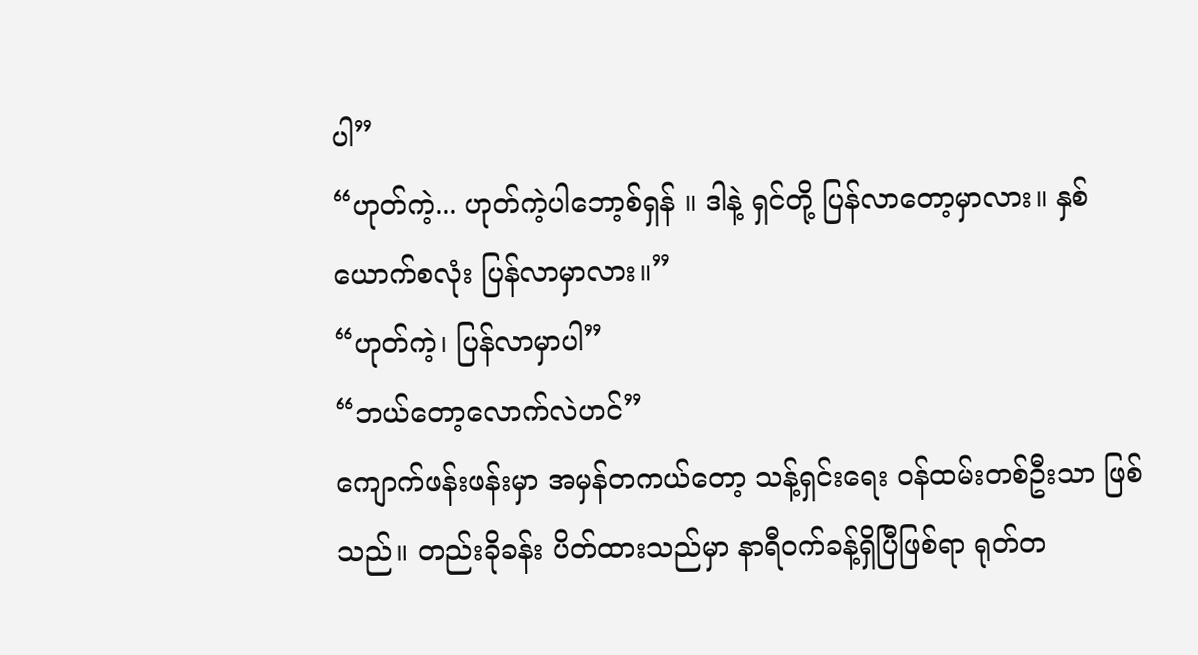ပါ”
“ဟုတ်ကဲ့... ဟုတ်ကဲ့ပါဘော့စ်ရှန် ။ ဒါနဲ့ ရှင်တို့ ပြန်လာတော့မှာလား။ နှစ်ယောက်စလုံး ပြန်လာမှာလား။”
“ဟုတ်ကဲ့၊ ပြန်လာမှာပါ”
“ဘယ်တော့လောက်လဲဟင်”
ကျောက်ဖန်းဖန်းမှာ အမှန်တကယ်တော့ သန့်ရှင်းရေး ဝန်ထမ်းတစ်ဦးသာ ဖြစ်သည်။ တည်းခိုခန်း ပိတ်ထားသည်မှာ နာရီဝက်ခန့်ရှိပြီဖြစ်ရာ ရုတ်တ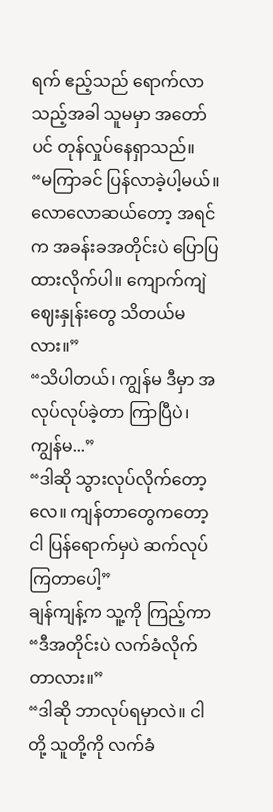ရက် ဧည့်သည် ရောက်လာသည့်အခါ သူမမှာ အတော်ပင် တုန်လှုပ်နေရှာသည်။
“မကြာခင် ပြန်လာခဲ့ပါ့မယ်။ လောလောဆယ်တော့ အရင်က အခန်းခအတိုင်းပဲ ပြောပြထားလိုက်ပါ။ ကျောက်ကျဲ ဈေးနှုန်းတွေ သိတယ်မလား။”
“သိပါတယ်၊ ကျွန်မ ဒီမှာ အလုပ်လုပ်ခဲ့တာ ကြာပြီပဲ၊ ကျွန်မ...”
“ဒါဆို သွားလုပ်လိုက်တော့လေ။ ကျန်တာတွေကတော့ ငါ ပြန်ရောက်မှပဲ ဆက်လုပ်ကြတာပေါ့”
ချန်ကျန့်က သူ့ကို ကြည့်ကာ
“ဒီအတိုင်းပဲ လက်ခံလိုက်တာလား။”
“ဒါဆို ဘာလုပ်ရမှာလဲ။ ငါတို့ သူတို့ကို လက်ခံ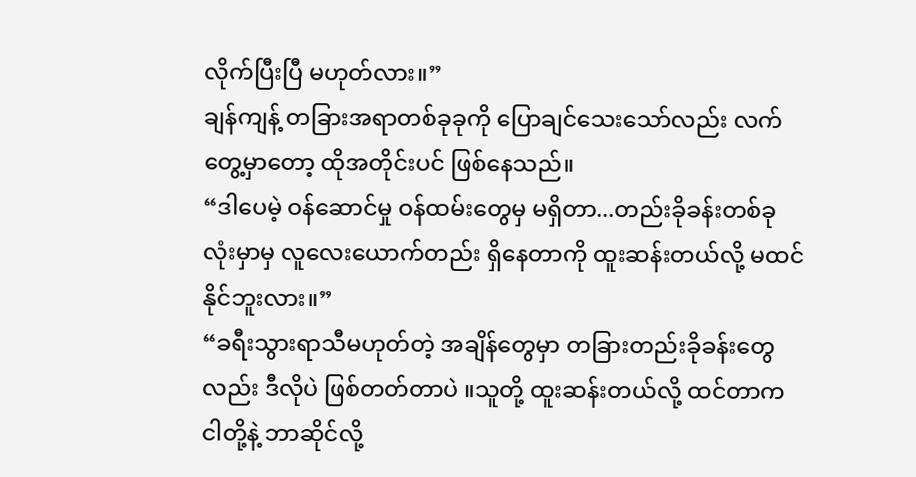လိုက်ပြီးပြီ မဟုတ်လား။”
ချန်ကျန့် တခြားအရာတစ်ခုခုကို ပြောချင်သေးသော်လည်း လက်တွေ့မှာတော့ ထိုအတိုင်းပင် ဖြစ်နေသည်။
“ဒါပေမဲ့ ဝန်ဆောင်မှု ဝန်ထမ်းတွေမှ မရှိတာ...တည်းခိုခန်းတစ်ခုလုံးမှာမှ လူလေးယောက်တည်း ရှိနေတာကို ထူးဆန်းတယ်လို့ မထင်နိုင်ဘူးလား။”
“ခရီးသွားရာသီမဟုတ်တဲ့ အချိန်တွေမှာ တခြားတည်းခိုခန်းတွေလည်း ဒီလိုပဲ ဖြစ်တတ်တာပဲ ။သူတို့ ထူးဆန်းတယ်လို့ ထင်တာက ငါတို့နဲ့ ဘာဆိုင်လို့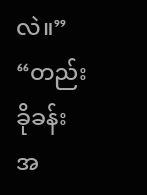လဲ။”
“တည်းခိုခန်းအ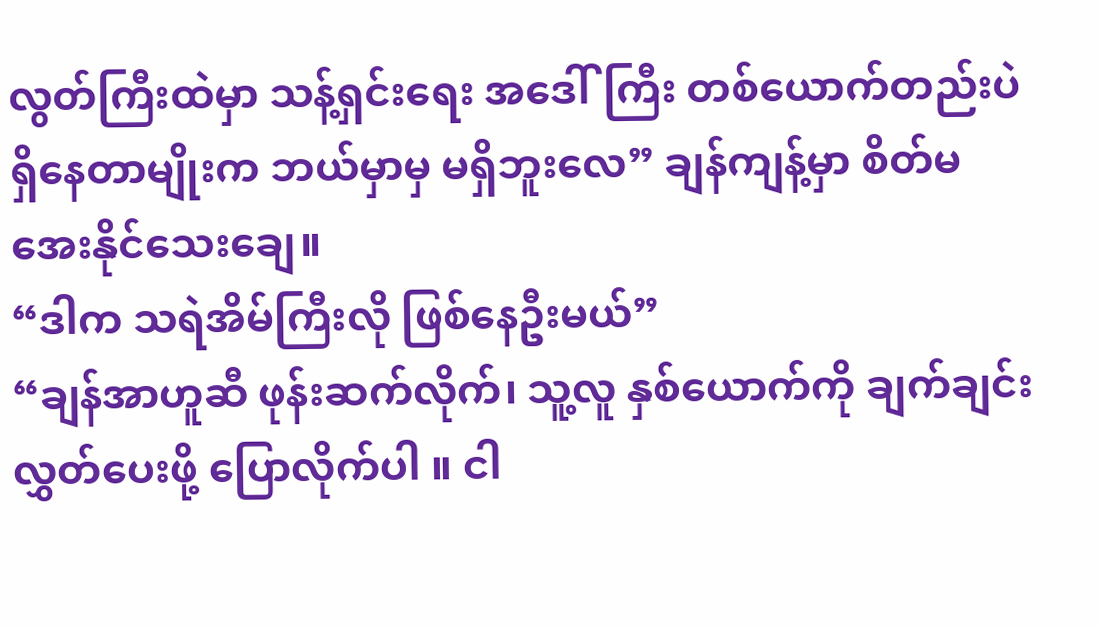လွတ်ကြီးထဲမှာ သန့်ရှင်းရေး အဒေါ်ကြီး တစ်ယောက်တည်းပဲ ရှိနေတာမျိုးက ဘယ်မှာမှ မရှိဘူးလေ” ချန်ကျန့်မှာ စိတ်မအေးနိုင်သေးချေ။
“ဒါက သရဲအိမ်ကြီးလို ဖြစ်နေဦးမယ်”
“ချန်အာဟူဆီ ဖုန်းဆက်လိုက်၊ သူ့လူ နှစ်ယောက်ကို ချက်ချင်း လွှတ်ပေးဖို့ ပြောလိုက်ပါ ။ ငါ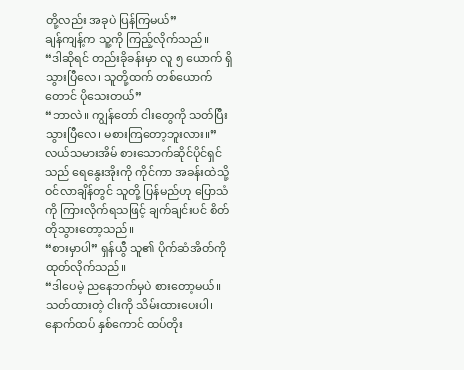တို့လည်း အခုပဲ ပြန်ကြမယ်”
ချန်ကျန့်က သူ့ကို ကြည့်လိုက်သည်။
“ဒါဆိုရင် တည်းခိုခန်းမှာ လူ ၅ ယောက် ရှိသွားပြီလေ၊ သူတို့ထက် တစ်ယောက်တောင် ပိုသေးတယ်”
“ဘာလဲ။ ကျွန်တော် ငါးတွေကို သတ်ပြီးသွားပြီလေ၊ မစားကြတော့ဘူးလား။”
လယ်သမားအိမ် စားသောက်ဆိုင်ပိုင်ရှင်သည် ရေနွေးအိုးကို ကိုင်ကာ အခန်းထဲသို့ ဝင်လာချိန်တွင် သူတို့ ပြန်မည်ဟု ပြောသံကို ကြားလိုက်ရသဖြင့် ချက်ချင်းပင် စိတ်တိုသွားတော့သည်။
“စားမှာပါ” ရှန်ယွီ သူ၏ ပိုက်ဆံအိတ်ကို ထုတ်လိုက်သည်။
“ဒါပေမဲ့ ညနေဘက်မှပဲ စားတော့မယ်။ သတ်ထားတဲ့ ငါးကို သိမ်းထားပေးပါ၊ နောက်ထပ် နှစ်ကောင် ထပ်တိုး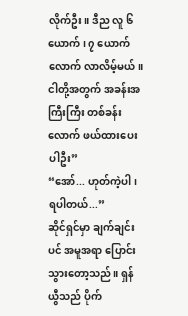လိုက်ဦး။ ဒီည လူ ၆ ယောက်၊ ၇ ယောက်လောက် လာလိမ့်မယ်။ ငါတို့အတွက် အခန်းအကြီးကြီး တစ်ခန်းလောက် ဖယ်ထားပေးပါဦး”
“အော်... ဟုတ်ကဲ့ပါ၊ ရပါတယ်...”
ဆိုင်ရှင်မှာ ချက်ချင်းပင် အမူအရာ ပြောင်းသွားတော့သည်။ ရှန်ယွီသည် ပိုက်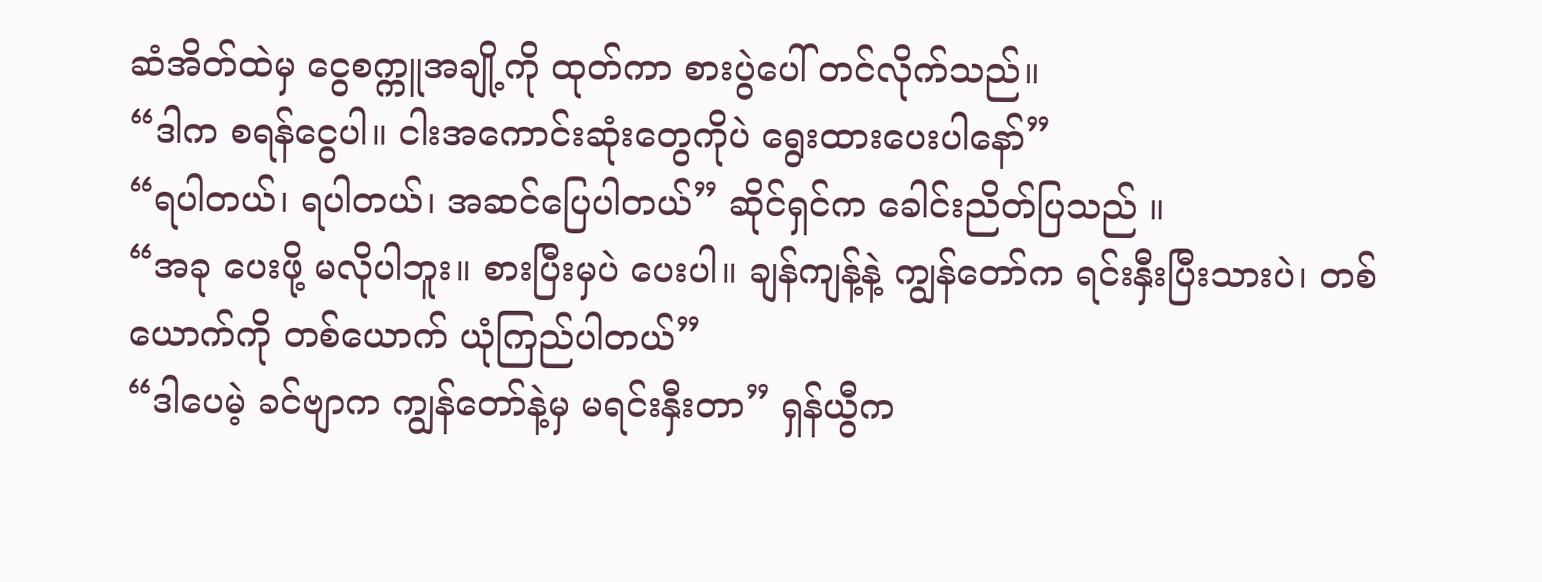ဆံအိတ်ထဲမှ ငွေစက္ကူအချို့ကို ထုတ်ကာ စားပွဲပေါ် တင်လိုက်သည်။
“ဒါက စရန်ငွေပါ။ ငါးအကောင်းဆုံးတွေကိုပဲ ရွေးထားပေးပါနော်”
“ရပါတယ်၊ ရပါတယ်၊ အဆင်ပြေပါတယ်” ဆိုင်ရှင်က ခေါင်းညိတ်ပြသည် ။
“အခု ပေးဖို့ မလိုပါဘူး။ စားပြီးမှပဲ ပေးပါ။ ချန်ကျန့်နဲ့ ကျွန်တော်က ရင်းနှီးပြီးသားပဲ၊ တစ်ယောက်ကို တစ်ယောက် ယုံကြည်ပါတယ်”
“ဒါပေမဲ့ ခင်ဗျာက ကျွန်တော်နဲ့မှ မရင်းနှီးတာ” ရှန်ယွီက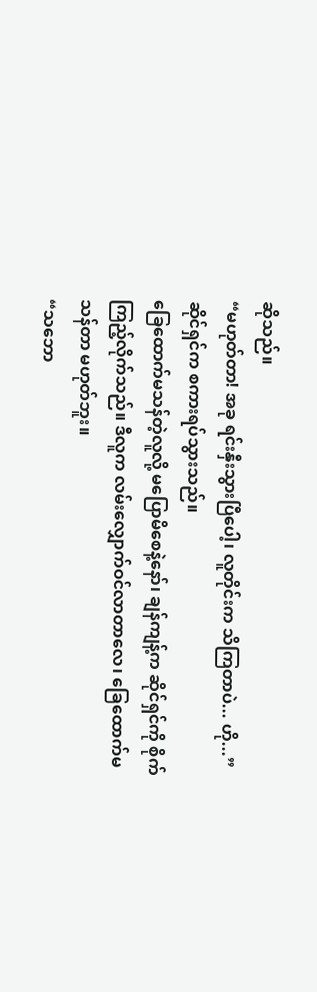ဆိုသည်။
“မဟုတ်တာ! အခု ရင်းနှီးသွားပြီပေါ့၊ လူတိုင်းက သိကြတာပဲ... ဟို...” ဆိုင်ရှင်က စကားရပ်သွားသည်။
ခြေထောက်မသန်တဲ့လူလို့ မပြောမိစေနဲ့နော်၊ ချန်ကျန့်က ဆိုင်ရှင်ကို စိုက်ကြည့်လိုက်သည်။ ဒီလူက လမ်းလျှောက်ဝင်လာတာလေ၊ ခြေထောက်မသန်တာ မဟုတ်ဘူး။
“သဘော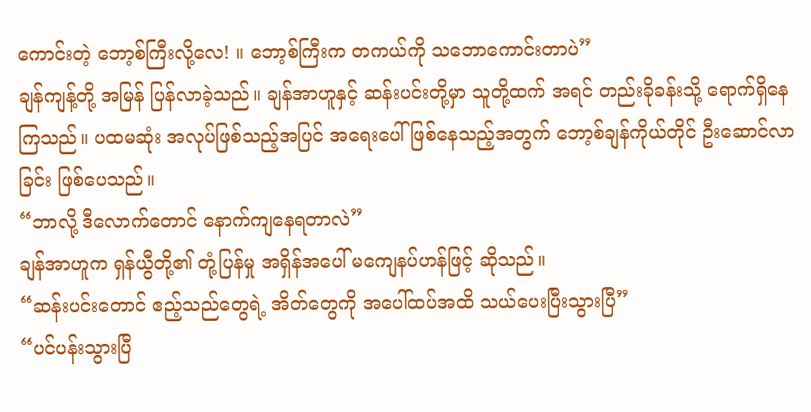ကောင်းတဲ့ ဘော့စ်ကြီးလို့လေ! ။ ဘော့စ်ကြီးက တကယ်ကို သဘောကောင်းတာပဲ”
ချန်ကျန့်တို့ အမြန် ပြန်လာခဲ့သည်။ ချန်အာဟူနှင့် ဆန်းပင်းတို့မှာ သူတို့ထက် အရင် တည်းခိုခန်းသို့ ရောက်ရှိနေကြသည်။ ပထမဆုံး အလုပ်ဖြစ်သည့်အပြင် အရေးပေါ် ဖြစ်နေသည့်အတွက် ဘော့စ်ချန်ကိုယ်တိုင် ဦးဆောင်လာခြင်း ဖြစ်ပေသည်။
“ဘာလို့ ဒီလောက်တောင် နောက်ကျနေရတာလဲ”
ချန်အာဟူက ရှန်ယွီတို့၏ တုံ့ပြန်မှု အရှိန်အပေါ် မကျေနပ်ဟန်ဖြင့် ဆိုသည်။
“ဆန်းပင်းတောင် ဧည့်သည်တွေရဲ့ အိတ်တွေကို အပေါ်ထပ်အထိ သယ်ပေးပြီးသွားပြီ”
“ပင်ပန်းသွားပြီ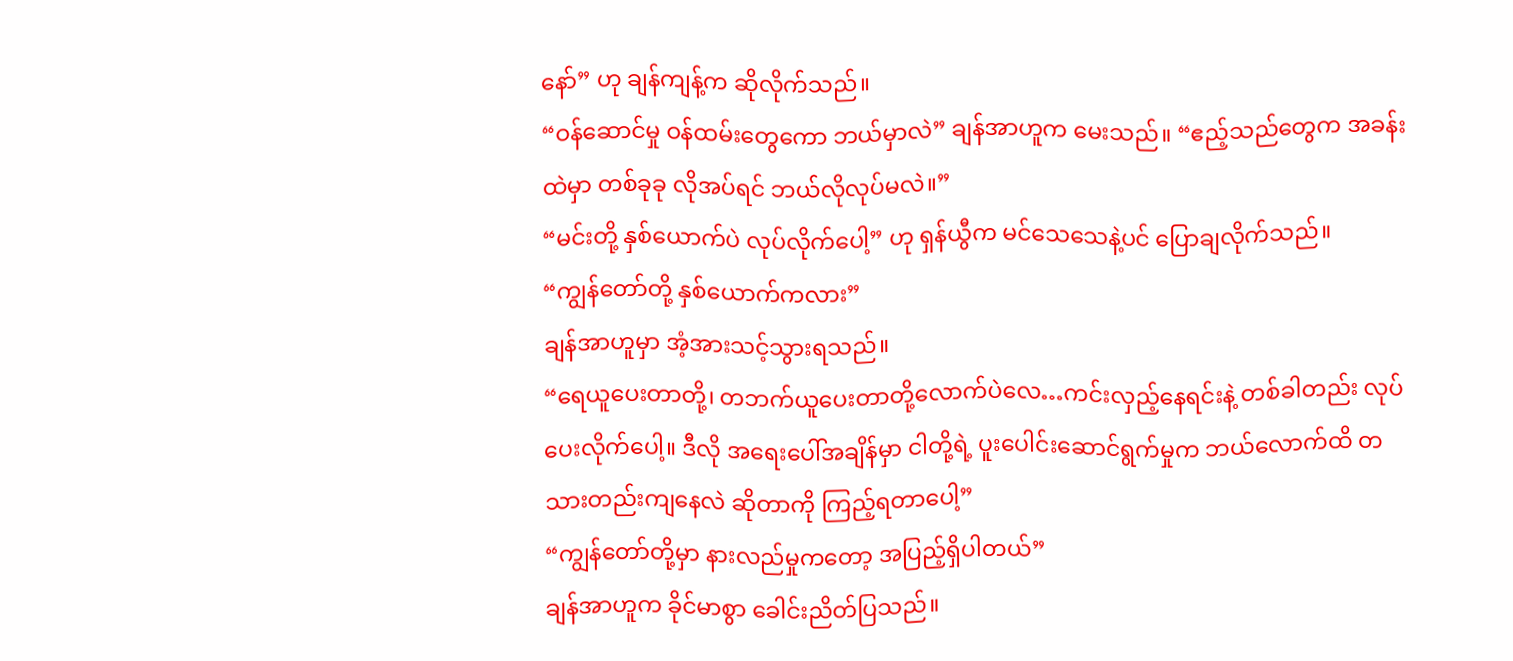နော်” ဟု ချန်ကျန့်က ဆိုလိုက်သည်။
“ဝန်ဆောင်မှု ဝန်ထမ်းတွေကော ဘယ်မှာလဲ” ချန်အာဟူက မေးသည်။ “ဧည့်သည်တွေက အခန်းထဲမှာ တစ်ခုခု လိုအပ်ရင် ဘယ်လိုလုပ်မလဲ။”
“မင်းတို့ နှစ်ယောက်ပဲ လုပ်လိုက်ပေါ့” ဟု ရှန်ယွီက မင်သေသေနဲ့ပင် ပြောချလိုက်သည်။
“ကျွန်တော်တို့ နှစ်ယောက်ကလား”
ချန်အာဟူမှာ အံ့အားသင့်သွားရသည်။
“ရေယူပေးတာတို့၊ တဘက်ယူပေးတာတို့လောက်ပဲလေ…ကင်းလှည့်နေရင်းနဲ့ တစ်ခါတည်း လုပ်ပေးလိုက်ပေါ့။ ဒီလို အရေးပေါ်အချိန်မှာ ငါတို့ရဲ့ ပူးပေါင်းဆောင်ရွက်မှုက ဘယ်လောက်ထိ တသားတည်းကျနေလဲ ဆိုတာကို ကြည့်ရတာပေါ့”
“ကျွန်တော်တို့မှာ နားလည်မှုကတော့ အပြည့်ရှိပါတယ်”
ချန်အာဟူက ခိုင်မာစွာ ခေါင်းညိတ်ပြသည်။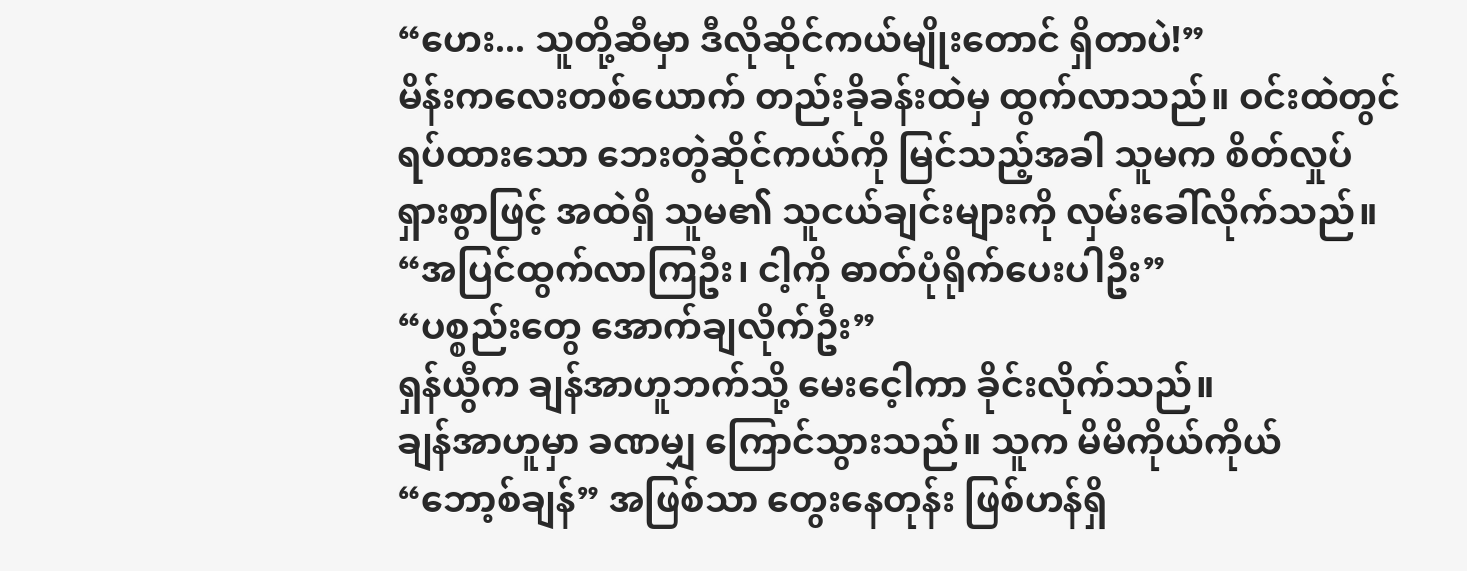“ဟေး... သူတို့ဆီမှာ ဒီလိုဆိုင်ကယ်မျိုးတောင် ရှိတာပဲ!”
မိန်းကလေးတစ်ယောက် တည်းခိုခန်းထဲမှ ထွက်လာသည်။ ဝင်းထဲတွင် ရပ်ထားသော ဘေးတွဲဆိုင်ကယ်ကို မြင်သည့်အခါ သူမက စိတ်လှုပ်ရှားစွာဖြင့် အထဲရှိ သူမ၏ သူငယ်ချင်းများကို လှမ်းခေါ်လိုက်သည်။
“အပြင်ထွက်လာကြဦး၊ ငါ့ကို ဓာတ်ပုံရိုက်ပေးပါဦး”
“ပစ္စည်းတွေ အောက်ချလိုက်ဦး”
ရှန်ယွီက ချန်အာဟူဘက်သို့ မေးငေ့ါကာ ခိုင်းလိုက်သည်။
ချန်အာဟူမှာ ခဏမျှ ကြောင်သွားသည်။ သူက မိမိကိုယ်ကိုယ် “ဘော့စ်ချန်” အဖြစ်သာ တွေးနေတုန်း ဖြစ်ဟန်ရှိ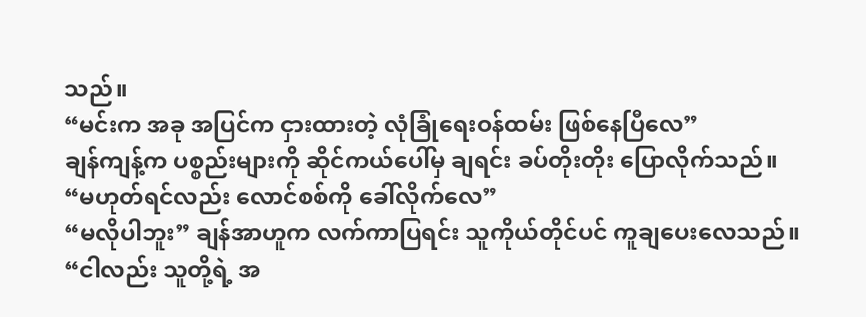သည်။
“မင်းက အခု အပြင်က ငှားထားတဲ့ လုံခြုံရေးဝန်ထမ်း ဖြစ်နေပြီလေ”
ချန်ကျန့်က ပစ္စည်းများကို ဆိုင်ကယ်ပေါ်မှ ချရင်း ခပ်တိုးတိုး ပြောလိုက်သည်။
“မဟုတ်ရင်လည်း လောင်စစ်ကို ခေါ်လိုက်လေ”
“မလိုပါဘူး” ချန်အာဟူက လက်ကာပြရင်း သူကိုယ်တိုင်ပင် ကူချပေးလေသည်။
“ငါလည်း သူတို့ရဲ့ အ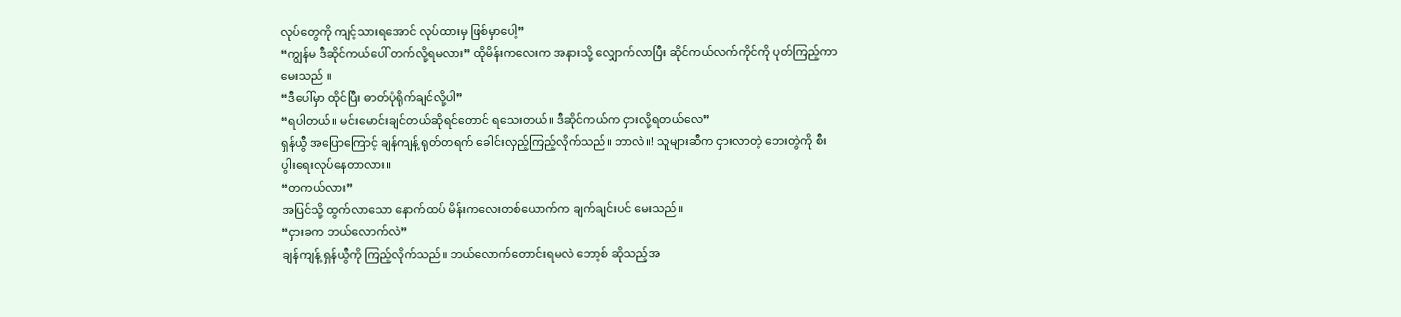လုပ်တွေကို ကျင့်သားရအောင် လုပ်ထားမှ ဖြစ်မှာပေါ့”
“ကျွန်မ ဒီဆိုင်ကယ်ပေါ် တက်လို့ရမလား” ထိုမိန်းကလေးက အနားသို့ လျှောက်လာပြီး ဆိုင်ကယ်လက်ကိုင်ကို ပုတ်ကြည့်ကာ မေးသည် ။
“ဒီပေါ်မှာ ထိုင်ပြီး ဓာတ်ပုံရိုက်ချင်လို့ပါ”
“ရပါတယ်။ မင်းမောင်းချင်တယ်ဆိုရင်တောင် ရသေးတယ်။ ဒီဆိုင်ကယ်က ငှားလို့ရတယ်လေ”
ရှန်ယွီ အပြောကြောင့် ချန်ကျန့် ရုတ်တရက် ခေါင်းလှည့်ကြည့်လိုက်သည်။ ဘာလဲ။! သူများဆီက ငှားလာတဲ့ ဘေးတွဲကို စီးပွါးရေးလုပ်နေတာလား။
“တကယ်လား”
အပြင်သို့ ထွက်လာသော နောက်ထပ် မိန်းကလေးတစ်ယောက်က ချက်ချင်းပင် မေးသည်။
“ငှားခက ဘယ်လောက်လဲ”
ချန်ကျန့် ရှန်ယွီကို ကြည့်လိုက်သည်။ ဘယ်လောက်တောင်းရမလဲ ဘော့စ် ဆိုသည့်အ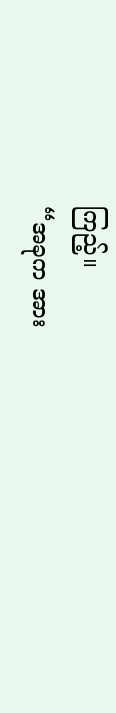ကြည့်။
“အခုက အား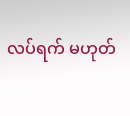လပ်ရက် မဟုတ်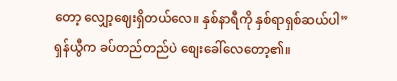တော့ လျှော့ဈေးရှိတယ်လေ။ နှစ်နာရီကို နှစ်ရာရှစ်ဆယ်ပါ”
ရှန်ယွီက ခပ်တည်တည်ပဲ စျေးခေါ်လေတော့၏။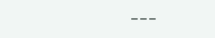___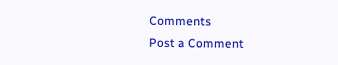Comments
Post a Comment